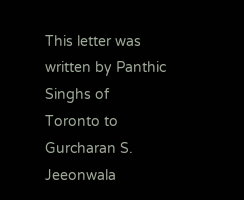This letter was written by Panthic
Singhs of Toronto to Gurcharan S. Jeeonwala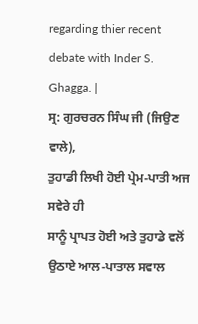regarding thier recent
debate with Inder S. Ghagga. |
ਸ੍ਰ: ਗੁਰਚਰਨ ਸਿੰਘ ਜੀ (ਜਿਉਣ
ਵਾਲੇ),
ਤੁਹਾਡੀ ਲਿਖੀ ਹੋਈ ਪ੍ਰੇਮ-ਪਾਤੀ ਅਜ ਸਵੇਰੇ ਹੀ
ਸਾਨੂੰ ਪ੍ਰਾਪਤ ਹੋਈ ਅਤੇ ਤੁਹਾਡੇ ਵਲੋਂ ਉਠਾਏ ਆਲ-ਪਾਤਾਲ ਸਵਾਲ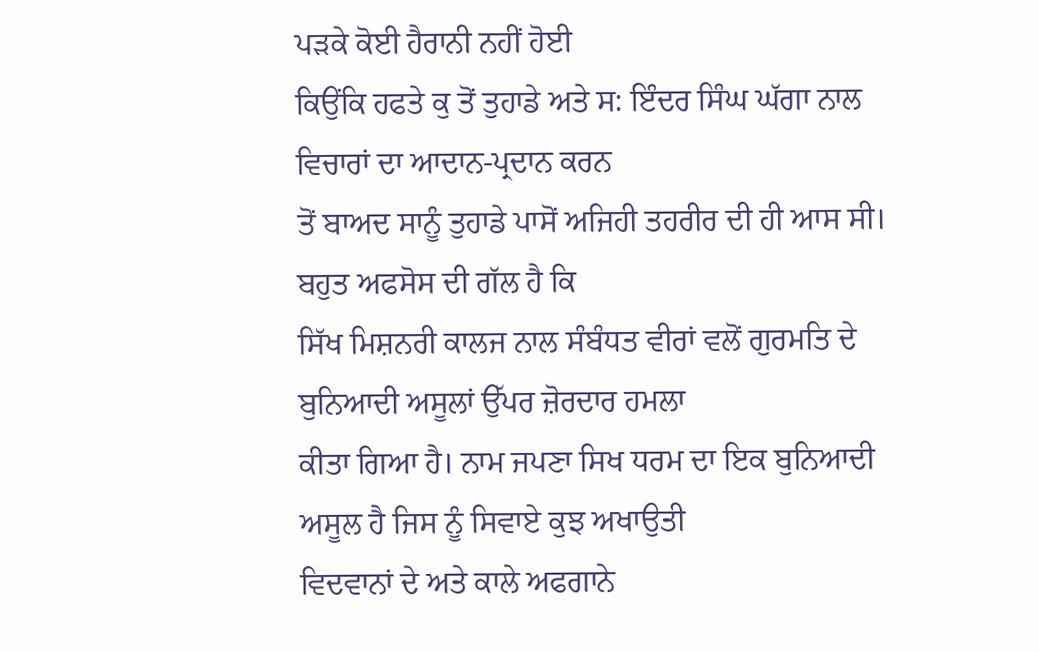ਪੜਕੇ ਕੋਈ ਹੈਰਾਨੀ ਨਹੀਂ ਹੋਈ
ਕਿਉਂਕਿ ਹਫਤੇ ਕੁ ਤੋਂ ਤੁਹਾਡੇ ਅਤੇ ਸ: ਇੰਦਰ ਸਿੰਘ ਘੱਗਾ ਨਾਲ ਵਿਚਾਰਾਂ ਦਾ ਆਦਾਨ-ਪ੍ਰਦਾਨ ਕਰਨ
ਤੋਂ ਬਾਅਦ ਸਾਨੂੰ ਤੁਹਾਡੇ ਪਾਸੋਂ ਅਜਿਹੀ ਤਹਰੀਰ ਦੀ ਹੀ ਆਸ ਸੀ। ਬਹੁਤ ਅਫਸੋਸ ਦੀ ਗੱਲ ਹੈ ਕਿ
ਸਿੱਖ ਮਿਸ਼ਨਰੀ ਕਾਲਜ ਨਾਲ ਸੰਬੰਧਤ ਵੀਰਾਂ ਵਲੋਂ ਗੁਰਮਤਿ ਦੇ ਬੁਨਿਆਦੀ ਅਸੂਲਾਂ ਉੱਪਰ ਜ਼ੋਰਦਾਰ ਹਮਲਾ
ਕੀਤਾ ਗਿਆ ਹੈ। ਨਾਮ ਜਪਣਾ ਸਿਖ ਧਰਮ ਦਾ ਇਕ ਬੁਨਿਆਦੀ ਅਸੂਲ ਹੈ ਜਿਸ ਨੂੰ ਸਿਵਾਏ ਕੁਝ ਅਖਾਉਤੀ
ਵਿਦਵਾਨਾਂ ਦੇ ਅਤੇ ਕਾਲੇ ਅਫਗਾਨੇ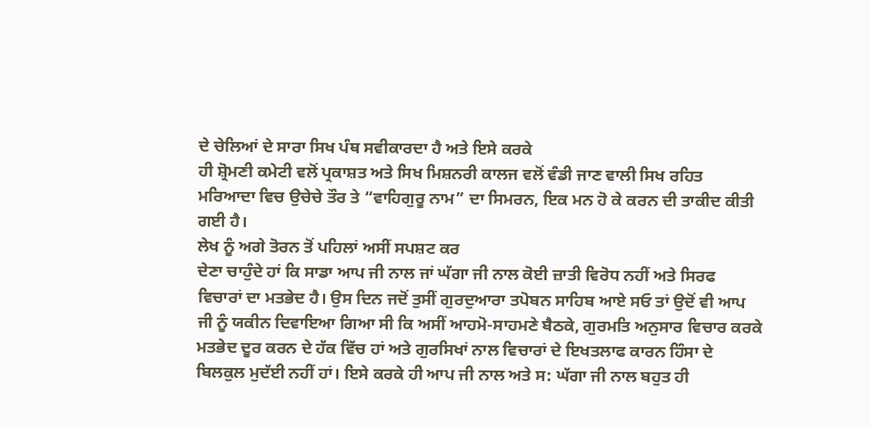ਦੇ ਚੇਲਿਆਂ ਦੇ ਸਾਰਾ ਸਿਖ ਪੰਥ ਸਵੀਕਾਰਦਾ ਹੈ ਅਤੇ ਇਸੇ ਕਰਕੇ
ਹੀ ਸ਼੍ਰੋਮਣੀ ਕਮੇਟੀ ਵਲੋਂ ਪ੍ਰਕਾਸ਼ਤ ਅਤੇ ਸਿਖ ਮਿਸ਼ਨਰੀ ਕਾਲਜ ਵਲੋਂ ਵੰਡੀ ਜਾਣ ਵਾਲੀ ਸਿਖ ਰਹਿਤ
ਮਰਿਆਦਾ ਵਿਚ ਉਚੇਚੇ ਤੌਰ ਤੇ “ਵਾਹਿਗੁਰੂ ਨਾਮ” ਦਾ ਸਿਮਰਨ, ਇਕ ਮਨ ਹੋ ਕੇ ਕਰਨ ਦੀ ਤਾਕੀਦ ਕੀਤੀ
ਗਈ ਹੈ।
ਲੇਖ ਨੂੰ ਅਗੇ ਤੋਰਨ ਤੋਂ ਪਹਿਲਾਂ ਅਸੀਂ ਸਪਸ਼ਟ ਕਰ
ਦੇਣਾ ਚਾਹੁੰਦੇ ਹਾਂ ਕਿ ਸਾਡਾ ਆਪ ਜੀ ਨਾਲ ਜਾਂ ਘੱਗਾ ਜੀ ਨਾਲ ਕੋਈ ਜ਼ਾਤੀ ਵਿਰੋਧ ਨਹੀਂ ਅਤੇ ਸਿਰਫ
ਵਿਚਾਰਾਂ ਦਾ ਮਤਭੇਦ ਹੈ। ਉਸ ਦਿਨ ਜਦੋਂ ਤੁਸੀਂ ਗੁਰਦੁਆਰਾ ਤਪੋਬਨ ਸਾਹਿਬ ਆਏ ਸਓ ਤਾਂ ਉਦੋਂ ਵੀ ਆਪ
ਜੀ ਨੂੰ ਯਕੀਨ ਦਿਵਾਇਆ ਗਿਆ ਸੀ ਕਿ ਅਸੀਂ ਆਹਮੋ-ਸਾਹਮਣੇ ਬੈਠਕੇ, ਗੁਰਮਤਿ ਅਨੁਸਾਰ ਵਿਚਾਰ ਕਰਕੇ
ਮਤਭੇਦ ਦੂਰ ਕਰਨ ਦੇ ਹੱਕ ਵਿੱਚ ਹਾਂ ਅਤੇ ਗੁਰਸਿਖਾਂ ਨਾਲ ਵਿਚਾਰਾਂ ਦੇ ਇਖਤਲਾਫ ਕਾਰਨ ਹਿੰਸਾ ਦੇ
ਬਿਲਕੁਲ ਮੁਦੱਈ ਨਹੀਂ ਹਾਂ। ਇਸੇ ਕਰਕੇ ਹੀ ਆਪ ਜੀ ਨਾਲ ਅਤੇ ਸ: ਘੱਗਾ ਜੀ ਨਾਲ ਬਹੁਤ ਹੀ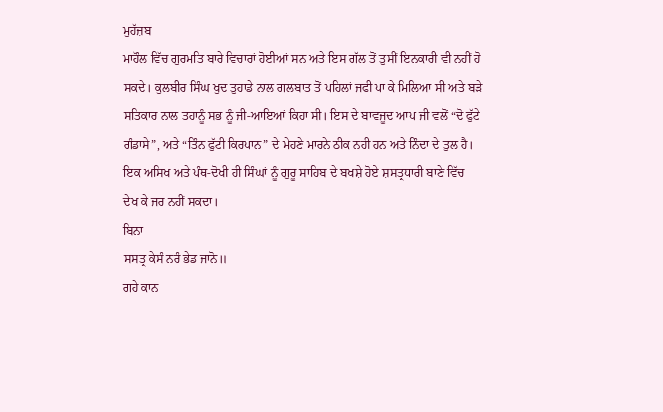ਮੁਹੱਜ਼ਬ
ਮਾਹੌਲ ਵਿੱਚ ਗੁਰਮਤਿ ਬਾਰੇ ਵਿਚਾਰਾਂ ਹੋਈਆਂ ਸਨ ਅਤੇ ਇਸ ਗੱਲ ਤੋਂ ਤੁਸੀਂ ਇਨਕਾਰੀ ਵੀ ਨਹੀਂ ਹੋ
ਸਕਦੇ। ਕੁਲਬੀਰ ਸਿੰਘ ਖੁਦ ਤੁਹਾਡੇ ਨਾਲ ਗਲਬਾਤ ਤੋਂ ਪਹਿਲਾਂ ਜਫੀ ਪਾ ਕੇ ਮਿਲਿਆ ਸੀ ਅਤੇ ਬੜੇ
ਸਤਿਕਾਰ ਨਾਲ ਤਹਾਨੂੰ ਸਭ ਨੂੰ ਜੀ-ਆਇਆਂ ਕਿਹਾ ਸੀ। ਇਸ ਦੇ ਬਾਵਜੂਦ ਆਪ ਜੀ ਵਲੋਂ “ਦੋ ਫੁੱਟੇ
ਗੰਡਾਸੇ”, ਅਤੇ “ਤਿੰਨ ਫੁੱਟੀ ਕਿਰਪਾਨ” ਦੇ ਮੇਹਣੇ ਮਾਰਨੇ ਠੀਕ ਨਹੀ ਹਨ ਅਤੇ ਨਿੰਦਾ ਦੇ ਤੁਲ ਹੈ।
ਇਕ ਅਸਿਖ ਅਤੇ ਪੰਥ-ਦੋਖੀ ਹੀ ਸਿੰਘਾਂ ਨੂੰ ਗੁਰੂ ਸਾਹਿਬ ਦੇ ਬਖਸ਼ੇ ਹੋਏ ਸ਼ਸਤ੍ਰਧਾਰੀ ਬਾਣੇ ਵਿੱਚ
ਦੇਖ ਕੇ ਜਰ ਨਹੀਂ ਸਕਦਾ।
ਬਿਨਾ
ਸਸਤ੍ਰ ਕੇਸੰ ਨਰੰ ਭੇਡ ਜਾਨੋ॥
ਗਹੇ ਕਾਨ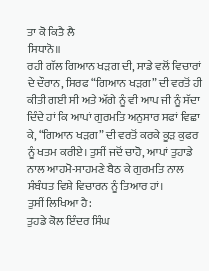ਤਾ ਕੋ ਕਿਤੈ ਲੈ
ਸਿਧਾਨੋ॥
ਰਹੀ ਗੱਲ ਗਿਆਨ ਖੜਗ ਦੀ, ਸਾਡੇ ਵਲੋਂ ਵਿਚਾਰਾਂ
ਦੇ ਦੌਰਾਨ, ਸਿਰਫ “ਗਿਆਨ ਖੜਗ” ਦੀ ਵਰਤੋਂ ਹੀ ਕੀਤੀ ਗਈ ਸੀ ਅਤੇ ਅੱਗੇ ਨੂੰ ਵੀ ਆਪ ਜੀ ਨੂੰ ਸੱਦਾ
ਦਿੰਦੇ ਹਾਂ ਕਿ ਆਪਾਂ ਗੁਰਮਤਿ ਅਨੁਸਾਰ ਸਫਾਂ ਵਿਛਾ ਕੇ, “ਗਿਆਨ ਖੜਗ” ਦੀ ਵਰਤੋਂ ਕਰਕੇ ਕੂੜ ਕੁਫਰ
ਨੂੰ ਖਤਮ ਕਰੀਏ। ਤੁਸੀਂ ਜਦੋਂ ਚਾਹੋ, ਆਪਾਂ ਤੁਹਾਡੇ ਨਾਲ ਆਹਮੋ-ਸਾਹਮਣੇ ਬੈਠ ਕੇ ਗੁਰਮਤਿ ਨਾਲ
ਸੰਬੰਧਤ ਵਿਸ਼ੇ ਵਿਚਾਰਨ ਨੂੰ ਤਿਆਰ ਹਾਂ।
ਤੁਸੀਂ ਲਿਖਿਆ ਹੈ:
ਤੁਹਡੇ ਕੋਲ ਇੰਦਰ ਸਿੰਘ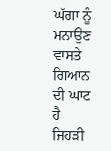ਘੱਗਾ ਨੂੰ ਮਨਾਉਣ ਵਾਸਤੇ ਗਿਆਨ ਦੀ ਘਾਟ ਹੈ
ਜਿਹੜੀ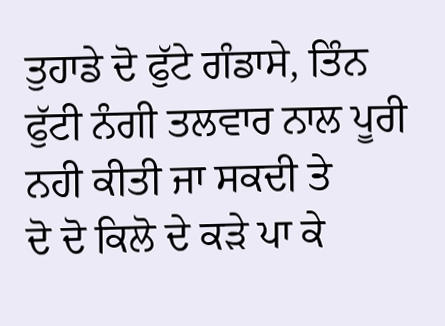ਤੁਹਾਡੇ ਦੋ ਫੁੱਟੇ ਗੰਡਾਸੇ, ਤਿੰਨ ਫੁੱਟੀ ਨੰਗੀ ਤਲਵਾਰ ਨਾਲ ਪੂਰੀ ਨਹੀ ਕੀਤੀ ਜਾ ਸਕਦੀ ਤੇ
ਦੋ ਦੋ ਕਿਲੋ ਦੇ ਕੜੇ ਪਾ ਕੇ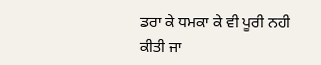ਡਰਾ ਕੇ ਧਮਕਾ ਕੇ ਵੀ ਪੂਰੀ ਨਹੀ ਕੀਤੀ ਜਾ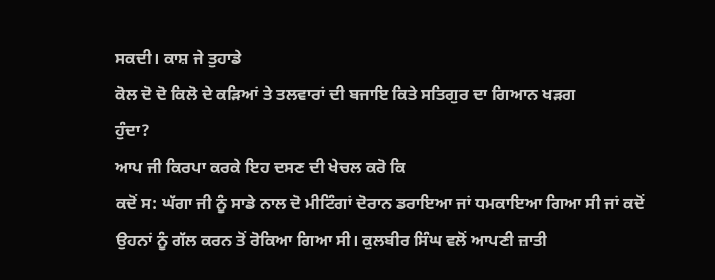ਸਕਦੀ। ਕਾਸ਼ ਜੇ ਤੁਹਾਡੇ
ਕੋਲ ਦੋ ਦੋ ਕਿਲੋ ਦੇ ਕੜਿਆਂ ਤੇ ਤਲਵਾਰਾਂ ਦੀ ਬਜਾਇ ਕਿਤੇ ਸਤਿਗੁਰ ਦਾ ਗਿਆਨ ਖੜਗ
ਹੁੰਦਾ?
ਆਪ ਜੀ ਕਿਰਪਾ ਕਰਕੇ ਇਹ ਦਸਣ ਦੀ ਖੇਚਲ ਕਰੋ ਕਿ
ਕਦੋਂ ਸ: ਘੱਗਾ ਜੀ ਨੂੰ ਸਾਡੇ ਨਾਲ ਦੋ ਮੀਟਿੰਗਾਂ ਦੋਰਾਨ ਡਰਾਇਆ ਜਾਂ ਧਮਕਾਇਆ ਗਿਆ ਸੀ ਜਾਂ ਕਦੋਂ
ਉਹਨਾਂ ਨੂੰ ਗੱਲ ਕਰਨ ਤੋਂ ਰੋਕਿਆ ਗਿਆ ਸੀ। ਕੁਲਬੀਰ ਸਿੰਘ ਵਲੋਂ ਆਪਣੀ ਜ਼ਾਤੀ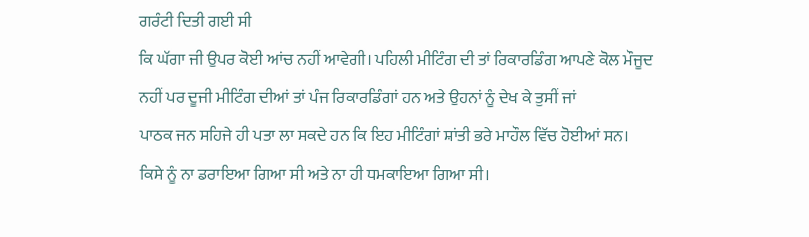ਗਰੰਟੀ ਦਿਤੀ ਗਈ ਸੀ
ਕਿ ਘੱਗਾ ਜੀ ਉਪਰ ਕੋਈ ਆਂਚ ਨਹੀਂ ਆਵੇਗੀ। ਪਹਿਲੀ ਮੀਟਿੰਗ ਦੀ ਤਾਂ ਰਿਕਾਰਡਿੰਗ ਆਪਣੇ ਕੋਲ ਮੌਜੂਦ
ਨਹੀਂ ਪਰ ਦੂਜੀ ਮੀਟਿੰਗ ਦੀਆਂ ਤਾਂ ਪੰਜ ਰਿਕਾਰਡਿੰਗਾਂ ਹਨ ਅਤੇ ਉਹਨਾਂ ਨੂੰ ਦੇਖ ਕੇ ਤੁਸੀਂ ਜਾਂ
ਪਾਠਕ ਜਨ ਸਹਿਜੇ ਹੀ ਪਤਾ ਲਾ ਸਕਦੇ ਹਨ ਕਿ ਇਹ ਮੀਟਿੰਗਾਂ ਸ਼ਾਂਤੀ ਭਰੇ ਮਾਹੌਲ ਵਿੱਚ ਹੋਈਆਂ ਸਨ।
ਕਿਸੇ ਨੂੰ ਨਾ ਡਰਾਇਆ ਗਿਆ ਸੀ ਅਤੇ ਨਾ ਹੀ ਧਮਕਾਇਆ ਗਿਆ ਸੀ।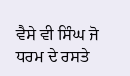ਵੈਸੇ ਵੀ ਸਿੰਘ ਜੋ ਧਰਮ ਦੇ ਰਸਤੇ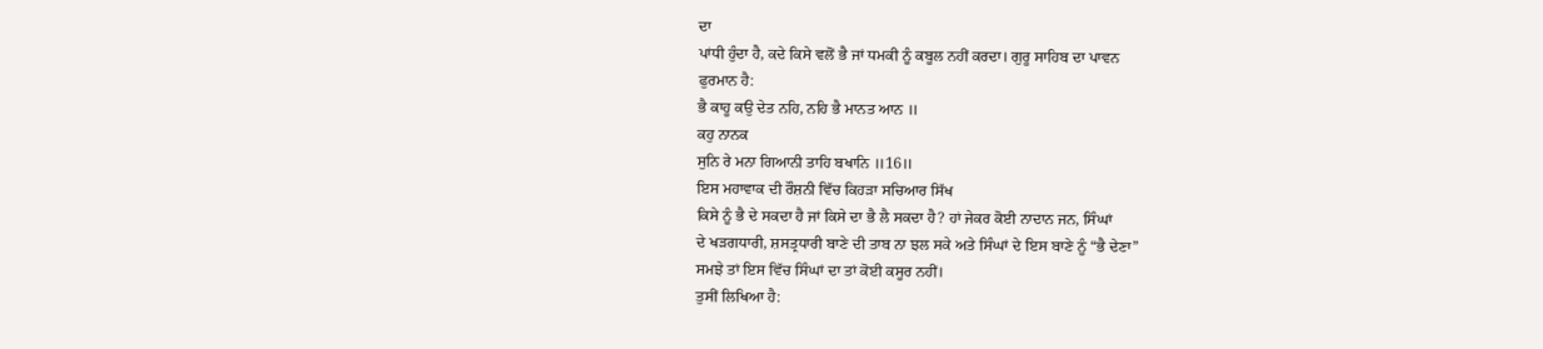ਦਾ
ਪਾਂਧੀ ਹੁੰਦਾ ਹੈ, ਕਦੇ ਕਿਸੇ ਵਲੋਂ ਭੈ ਜਾਂ ਧਮਕੀ ਨੂੰ ਕਬੂਲ ਨਹੀਂ ਕਰਦਾ। ਗੁਰੂ ਸਾਹਿਬ ਦਾ ਪਾਵਨ
ਫੁਰਮਾਨ ਹੈ:
ਭੈ ਕਾਹੂ ਕਉ ਦੇਤ ਨਹਿ, ਨਹਿ ਭੈ ਮਾਨਤ ਆਨ ॥
ਕਹੁ ਨਾਨਕ
ਸੁਨਿ ਰੇ ਮਨਾ ਗਿਆਨੀ ਤਾਹਿ ਬਖਾਨਿ ॥16॥
ਇਸ ਮਹਾਵਾਕ ਦੀ ਰੌਸ਼ਨੀ ਵਿੱਚ ਕਿਹੜਾ ਸਚਿਆਰ ਸਿੱਖ
ਕਿਸੇ ਨੂੰ ਭੈ ਦੇ ਸਕਦਾ ਹੈ ਜਾਂ ਕਿਸੇ ਦਾ ਭੈ ਲੈ ਸਕਦਾ ਹੈ? ਹਾਂ ਜੇਕਰ ਕੋਈ ਨਾਦਾਨ ਜਨ, ਸਿੰਘਾਂ
ਦੇ ਖੜਗਧਾਰੀ, ਸ਼ਸਤ੍ਰਧਾਰੀ ਬਾਣੇ ਦੀ ਤਾਬ ਨਾ ਝਲ ਸਕੇ ਅਤੇ ਸਿੰਘਾਂ ਦੇ ਇਸ ਬਾਣੇ ਨੂੰ “ਭੈ ਦੇਣਾ”
ਸਮਝੇ ਤਾਂ ਇਸ ਵਿੱਚ ਸਿੰਘਾਂ ਦਾ ਤਾਂ ਕੋਈ ਕਸੂਰ ਨਹੀਂ।
ਤੁਸੀਂ ਲਿਖਿਆ ਹੈ: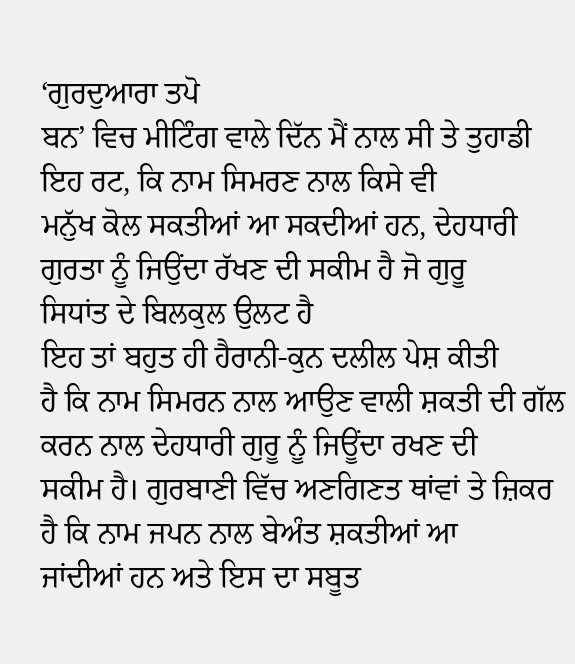‘ਗੁਰਦੁਆਰਾ ਤਪੋ
ਬਨ’ ਵਿਚ ਮੀਟਿੰਗ ਵਾਲੇ ਦਿੱਨ ਮੈਂ ਨਾਲ ਸੀ ਤੇ ਤੁਹਾਡੀ ਇਹ ਰਟ, ਕਿ ਨਾਮ ਸਿਮਰਣ ਨਾਲ ਕਿਸੇ ਵੀ
ਮਨੁੱਖ ਕੋਲ ਸਕਤੀਆਂ ਆ ਸਕਦੀਆਂ ਹਨ, ਦੇਹਧਾਰੀ ਗੁਰਤਾ ਨੂੰ ਜਿਉਂਦਾ ਰੱਖਣ ਦੀ ਸਕੀਮ ਹੈ ਜੋ ਗੁਰੂ
ਸਿਧਾਂਤ ਦੇ ਬਿਲਕੁਲ ਉਲਟ ਹੈ
ਇਹ ਤਾਂ ਬਹੁਤ ਹੀ ਹੈਰਾਨੀ-ਕੁਨ ਦਲੀਲ ਪੇਸ਼ ਕੀਤੀ
ਹੈ ਕਿ ਨਾਮ ਸਿਮਰਨ ਨਾਲ ਆਉਣ ਵਾਲੀ ਸ਼ਕਤੀ ਦੀ ਗੱਲ ਕਰਨ ਨਾਲ ਦੇਹਧਾਰੀ ਗੁਰੂ ਨੂੰ ਜਿਊਂਦਾ ਰਖਣ ਦੀ
ਸਕੀਮ ਹੈ। ਗੁਰਬਾਣੀ ਵਿੱਚ ਅਣਗਿਣਤ ਥਾਂਵਾਂ ਤੇ ਜ਼ਿਕਰ ਹੈ ਕਿ ਨਾਮ ਜਪਨ ਨਾਲ ਬੇਅੰਤ ਸ਼ਕਤੀਆਂ ਆ
ਜਾਂਦੀਆਂ ਹਨ ਅਤੇ ਇਸ ਦਾ ਸਬੂਤ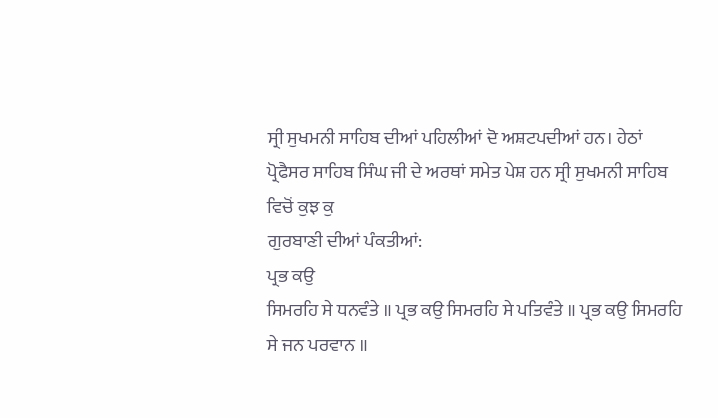ਸ੍ਰੀ ਸੁਖਮਨੀ ਸਾਹਿਬ ਦੀਆਂ ਪਹਿਲੀਆਂ ਦੋ ਅਸ਼ਟਪਦੀਆਂ ਹਨ। ਹੇਠਾਂ
ਪ੍ਰੋਫੈਸਰ ਸਾਹਿਬ ਸਿੰਘ ਜੀ ਦੇ ਅਰਥਾਂ ਸਮੇਤ ਪੇਸ਼ ਹਨ ਸ੍ਰੀ ਸੁਖਮਨੀ ਸਾਹਿਬ ਵਿਚੋਂ ਕੁਝ ਕੁ
ਗੁਰਬਾਣੀ ਦੀਆਂ ਪੰਕਤੀਆਂ:
ਪ੍ਰਭ ਕਉ
ਸਿਮਰਹਿ ਸੇ ਧਨਵੰਤੇ ॥ ਪ੍ਰਭ ਕਉ ਸਿਮਰਹਿ ਸੇ ਪਤਿਵੰਤੇ ॥ ਪ੍ਰਭ ਕਉ ਸਿਮਰਹਿ ਸੇ ਜਨ ਪਰਵਾਨ ॥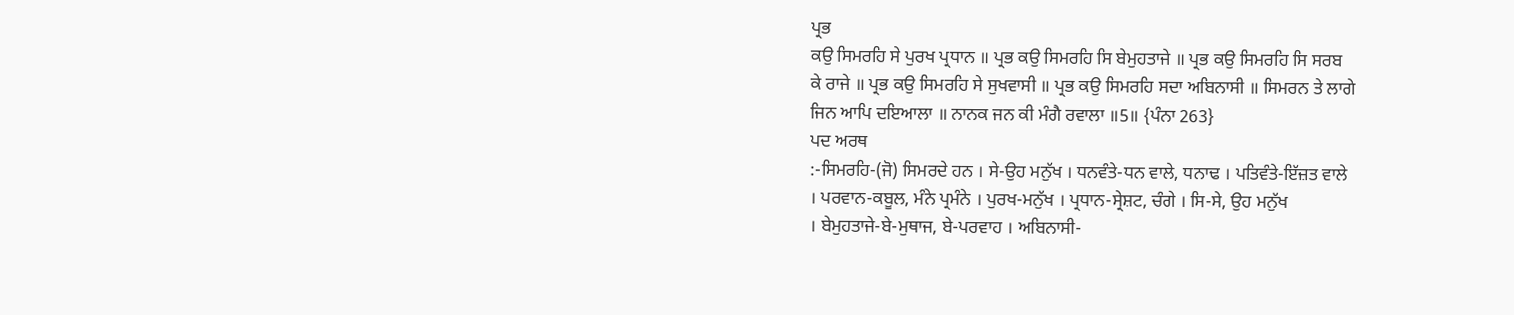ਪ੍ਰਭ
ਕਉ ਸਿਮਰਹਿ ਸੇ ਪੁਰਖ ਪ੍ਰਧਾਨ ॥ ਪ੍ਰਭ ਕਉ ਸਿਮਰਹਿ ਸਿ ਬੇਮੁਹਤਾਜੇ ॥ ਪ੍ਰਭ ਕਉ ਸਿਮਰਹਿ ਸਿ ਸਰਬ
ਕੇ ਰਾਜੇ ॥ ਪ੍ਰਭ ਕਉ ਸਿਮਰਹਿ ਸੇ ਸੁਖਵਾਸੀ ॥ ਪ੍ਰਭ ਕਉ ਸਿਮਰਹਿ ਸਦਾ ਅਬਿਨਾਸੀ ॥ ਸਿਮਰਨ ਤੇ ਲਾਗੇ
ਜਿਨ ਆਪਿ ਦਇਆਲਾ ॥ ਨਾਨਕ ਜਨ ਕੀ ਮੰਗੈ ਰਵਾਲਾ ॥5॥ {ਪੰਨਾ 263}
ਪਦ ਅਰਥ
:-ਸਿਮਰਹਿ-(ਜੋ) ਸਿਮਰਦੇ ਹਨ । ਸੇ-ਉਹ ਮਨੁੱਖ । ਧਨਵੰਤੇ-ਧਨ ਵਾਲੇ, ਧਨਾਢ । ਪਤਿਵੰਤੇ-ਇੱਜ਼ਤ ਵਾਲੇ
। ਪਰਵਾਨ-ਕਬੂਲ, ਮੰਨੇ ਪ੍ਰਮੰਨੇ । ਪੁਰਖ-ਮਨੁੱਖ । ਪ੍ਰਧਾਨ-ਸ੍ਰੇਸ਼ਟ, ਚੰਗੇ । ਸਿ-ਸੇ, ਉਹ ਮਨੁੱਖ
। ਬੇਮੁਹਤਾਜੇ-ਬੇ-ਮੁਥਾਜ, ਬੇ-ਪਰਵਾਹ । ਅਬਿਨਾਸੀ-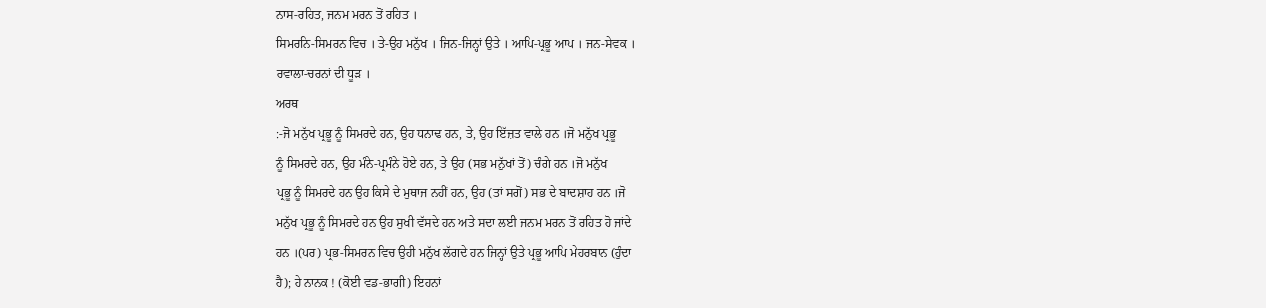ਨਾਸ-ਰਹਿਤ, ਜਨਮ ਮਰਨ ਤੋਂ ਰਹਿਤ ।
ਸਿਮਰਨਿ-ਸਿਮਰਨ ਵਿਚ । ਤੇ-ਉਹ ਮਨੁੱਖ । ਜਿਨ-ਜਿਨ੍ਹਾਂ ਉਤੇ । ਆਪਿ-ਪ੍ਰਭੂ ਆਪ । ਜਨ-ਸੇਵਕ ।
ਰਵਾਲਾ-ਚਰਨਾਂ ਦੀ ਧੂੜ ।
ਅਰਥ
:-ਜੋ ਮਨੁੱਖ ਪ੍ਰਭੂ ਨੂੰ ਸਿਮਰਦੇ ਹਨ, ਉਹ ਧਨਾਢ ਹਨ, ਤੇ, ਉਹ ਇੱਜ਼ਤ ਵਾਲੇ ਹਨ ।ਜੋ ਮਨੁੱਖ ਪ੍ਰਭੂ
ਨੂੰ ਸਿਮਰਦੇ ਹਨ, ਉਹ ਮੰਨੇ-ਪ੍ਰਮੰਨੇ ਹੋਏ ਹਨ, ਤੇ ਉਹ (ਸਭ ਮਨੁੱਖਾਂ ਤੋਂ) ਚੰਗੇ ਹਨ ।ਜੋ ਮਨੁੱਖ
ਪ੍ਰਭੂ ਨੂੰ ਸਿਮਰਦੇ ਹਨ ਉਹ ਕਿਸੇ ਦੇ ਮੁਥਾਜ ਨਹੀਂ ਹਨ, ਉਹ (ਤਾਂ ਸਗੋਂ) ਸਭ ਦੇ ਬਾਦਸ਼ਾਹ ਹਨ ।ਜੋ
ਮਨੁੱਖ ਪ੍ਰਭੂ ਨੂੰ ਸਿਮਰਦੇ ਹਨ ਉਹ ਸੁਖੀ ਵੱਸਦੇ ਹਨ ਅਤੇ ਸਦਾ ਲਈ ਜਨਮ ਮਰਨ ਤੋਂ ਰਹਿਤ ਹੋ ਜਾਂਦੇ
ਹਨ ।(ਪਰ) ਪ੍ਰਭ-ਸਿਮਰਨ ਵਿਚ ਉਹੀ ਮਨੁੱਖ ਲੱਗਦੇ ਹਨ ਜਿਨ੍ਹਾਂ ਉਤੇ ਪ੍ਰਭੂ ਆਪਿ ਮੇਹਰਬਾਨ (ਹੁੰਦਾ
ਹੈ); ਹੇ ਨਾਨਕ ! (ਕੋਈ ਵਡ-ਭਾਗੀ) ਇਹਨਾਂ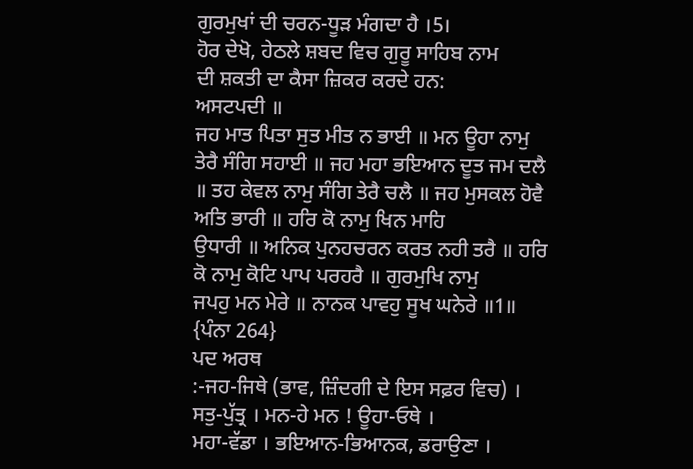ਗੁਰਮੁਖਾਂ ਦੀ ਚਰਨ-ਧੂੜ ਮੰਗਦਾ ਹੈ ।5।
ਹੋਰ ਦੇਖੋ, ਹੇਠਲੇ ਸ਼ਬਦ ਵਿਚ ਗੁਰੂ ਸਾਹਿਬ ਨਾਮ
ਦੀ ਸ਼ਕਤੀ ਦਾ ਕੈਸਾ ਜ਼ਿਕਰ ਕਰਦੇ ਹਨ:
ਅਸਟਪਦੀ ॥
ਜਹ ਮਾਤ ਪਿਤਾ ਸੁਤ ਮੀਤ ਨ ਭਾਈ ॥ ਮਨ ਊਹਾ ਨਾਮੁ ਤੇਰੈ ਸੰਗਿ ਸਹਾਈ ॥ ਜਹ ਮਹਾ ਭਇਆਨ ਦੂਤ ਜਮ ਦਲੈ
॥ ਤਹ ਕੇਵਲ ਨਾਮੁ ਸੰਗਿ ਤੇਰੈ ਚਲੈ ॥ ਜਹ ਮੁਸਕਲ ਹੋਵੈ ਅਤਿ ਭਾਰੀ ॥ ਹਰਿ ਕੋ ਨਾਮੁ ਖਿਨ ਮਾਹਿ
ਉਧਾਰੀ ॥ ਅਨਿਕ ਪੁਨਹਚਰਨ ਕਰਤ ਨਹੀ ਤਰੈ ॥ ਹਰਿ ਕੋ ਨਾਮੁ ਕੋਟਿ ਪਾਪ ਪਰਹਰੈ ॥ ਗੁਰਮੁਖਿ ਨਾਮੁ
ਜਪਹੁ ਮਨ ਮੇਰੇ ॥ ਨਾਨਕ ਪਾਵਹੁ ਸੂਖ ਘਨੇਰੇ ॥1॥ {ਪੰਨਾ 264}
ਪਦ ਅਰਥ
:-ਜਹ-ਜਿਥੇ (ਭਾਵ, ਜ਼ਿੰਦਗੀ ਦੇ ਇਸ ਸਫ਼ਰ ਵਿਚ) । ਸਤੁ-ਪੁੱਤ੍ਰ । ਮਨ-ਹੇ ਮਨ ! ਊਹਾ-ਓਥੇ ।
ਮਹਾ-ਵੱਡਾ । ਭਇਆਨ-ਭਿਆਨਕ, ਡਰਾਉਣਾ ।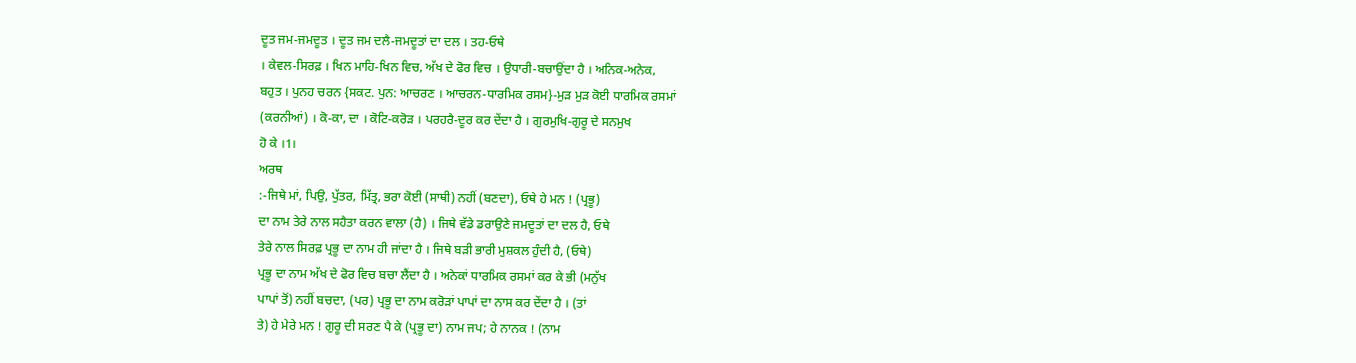ਦੂਤ ਜਮ-ਜਮਦੂਤ । ਦੂਤ ਜਮ ਦਲੈ-ਜਮਦੂਤਾਂ ਦਾ ਦਲ । ਤਹ-ਓਥੇ
। ਕੇਵਲ-ਸਿਰਫ਼ । ਖਿਨ ਮਾਹਿ-ਖਿਨ ਵਿਚ, ਅੱਖ ਦੇ ਫੋਰ ਵਿਚ । ਉਧਾਰੀ-ਬਚਾਉਂਦਾ ਹੈ । ਅਨਿਕ-ਅਨੇਕ,
ਬਹੁਤ । ਪੁਨਹ ਚਰਨ {ਸਕਟ. ਪੁਨ: ਆਚਰਣ । ਆਚਰਨ-ਧਾਰਮਿਕ ਰਸਮ}-ਮੁੜ ਮੁੜ ਕੋਈ ਧਾਰਮਿਕ ਰਸਮਾਂ
(ਕਰਨੀਆਂ) । ਕੋ-ਕਾ, ਦਾ । ਕੋਟਿ-ਕਰੋੜ । ਪਰਹਰੈ-ਦੂਰ ਕਰ ਦੇਂਦਾ ਹੈ । ਗੁਰਮੁਖਿ-ਗੁਰੂ ਦੇ ਸਨਮੁਖ
ਹੋ ਕੇ ।1।
ਅਰਥ
:-ਜਿਥੇ ਮਾਂ, ਪਿਉ, ਪੁੱਤਰ, ਮਿੱਤ੍ਰ, ਭਰਾ ਕੋਈ (ਸਾਥੀ) ਨਹੀਂ (ਬਣਦਾ), ਓਥੇ ਹੇ ਮਨ ! (ਪ੍ਰਭੂ)
ਦਾ ਨਾਮ ਤੇਰੇ ਨਾਲ ਸਹੈਤਾ ਕਰਨ ਵਾਲਾ (ਹੈ) । ਜਿਥੇ ਵੱਡੇ ਡਰਾਉਣੇ ਜਮਦੂਤਾਂ ਦਾ ਦਲ ਹੈ, ਓਥੇ
ਤੇਰੇ ਨਾਲ ਸਿਰਫ਼ ਪ੍ਰਭੂ ਦਾ ਨਾਮ ਹੀ ਜਾਂਦਾ ਹੈ । ਜਿਥੇ ਬੜੀ ਭਾਰੀ ਮੁਸ਼ਕਲ ਹੁੰਦੀ ਹੈ, (ਓਥੇ)
ਪ੍ਰਭੂ ਦਾ ਨਾਮ ਅੱਖ ਦੇ ਫੋਰ ਵਿਚ ਬਚਾ ਲੈਂਦਾ ਹੈ । ਅਨੇਕਾਂ ਧਾਰਮਿਕ ਰਸਮਾਂ ਕਰ ਕੇ ਭੀ (ਮਨੁੱਖ
ਪਾਪਾਂ ਤੋਂ) ਨਹੀਂ ਬਚਦਾ, (ਪਰ) ਪ੍ਰਭੂ ਦਾ ਨਾਮ ਕਰੋੜਾਂ ਪਾਪਾਂ ਦਾ ਨਾਸ ਕਰ ਦੇਂਦਾ ਹੈ । (ਤਾਂ
ਤੇ) ਹੇ ਮੇਰੇ ਮਨ ! ਗੁਰੂ ਦੀ ਸਰਣ ਪੈ ਕੇ (ਪ੍ਰਭੂ ਦਾ) ਨਾਮ ਜਪ; ਹੇ ਨਾਨਕ ! (ਨਾਮ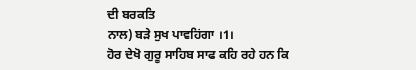ਦੀ ਬਰਕਤਿ
ਨਾਲ) ਬੜੇ ਸੁਖ ਪਾਵਹਿਂਗਾ ।1।
ਹੋਰ ਦੇਖੋ ਗੁਰੂ ਸਾਹਿਬ ਸਾਫ ਕਹਿ ਰਹੇ ਹਨ ਕਿ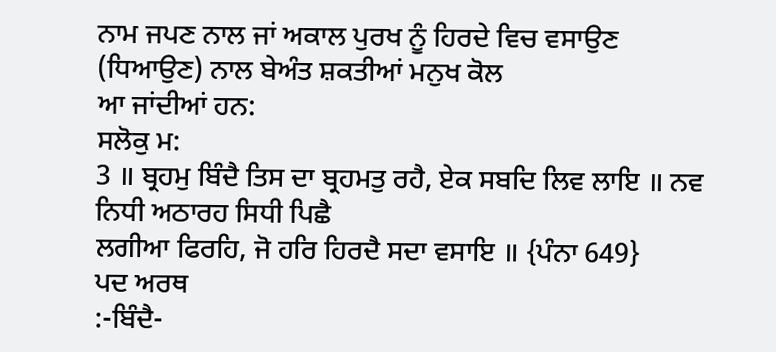ਨਾਮ ਜਪਣ ਨਾਲ ਜਾਂ ਅਕਾਲ ਪੁਰਖ ਨੂੰ ਹਿਰਦੇ ਵਿਚ ਵਸਾਉਣ (ਧਿਆਉਣ) ਨਾਲ ਬੇਅੰਤ ਸ਼ਕਤੀਆਂ ਮਨੁਖ ਕੋਲ
ਆ ਜਾਂਦੀਆਂ ਹਨ:
ਸਲੋਕੁ ਮ:
3 ॥ ਬ੍ਰਹਮੁ ਬਿੰਦੈ ਤਿਸ ਦਾ ਬ੍ਰਹਮਤੁ ਰਹੈ, ਏਕ ਸਬਦਿ ਲਿਵ ਲਾਇ ॥ ਨਵ ਨਿਧੀ ਅਠਾਰਹ ਸਿਧੀ ਪਿਛੈ
ਲਗੀਆ ਫਿਰਹਿ, ਜੋ ਹਰਿ ਹਿਰਦੈ ਸਦਾ ਵਸਾਇ ॥ {ਪੰਨਾ 649}
ਪਦ ਅਰਥ
:-ਬਿੰਦੈ-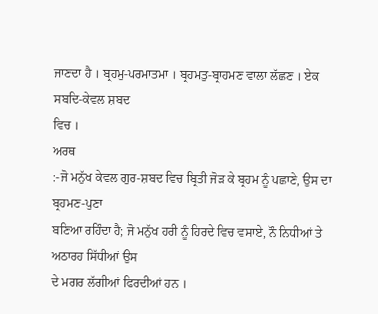ਜਾਣਦਾ ਹੈ । ਬ੍ਰਹਮੁ-ਪਰਮਾਤਮਾ । ਬ੍ਰਹਮਤੁ-ਬ੍ਰਾਹਮਣ ਵਾਲਾ ਲੱਛਣ । ਏਕ ਸਬਦਿ-ਕੇਵਲ ਸ਼ਬਦ
ਵਿਚ ।
ਅਰਥ
:-ਜੋ ਮਨੁੱਖ ਕੇਵਲ ਗੁਰ-ਸ਼ਬਦ ਵਿਚ ਬ੍ਰਿਤੀ ਜੋੜ ਕੇ ਬ੍ਰਹਮ ਨੂੰ ਪਛਾਣੇ, ਉਸ ਦਾ ਬ੍ਰਹਮਣ-ਪੁਣਾ
ਬਣਿਆ ਰਹਿੰਦਾ ਹੈ; ਜੋ ਮਨੁੱਖ ਹਰੀ ਨੂੰ ਹਿਰਦੇ ਵਿਚ ਵਸਾਏ, ਨੌ ਨਿਧੀਆਂ ਤੇ ਅਠਾਰਹ ਸਿੱਧੀਆਂ ਉਸ
ਦੇ ਮਗਰ ਲੱਗੀਆਂ ਫਿਰਦੀਆਂ ਹਨ ।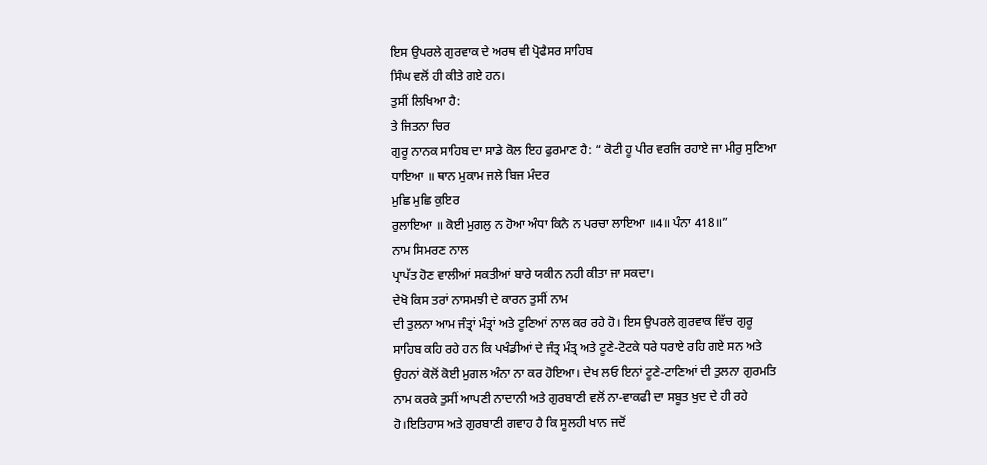ਇਸ ਉਪਰਲੇ ਗੁਰਵਾਕ ਦੇ ਅਰਥ ਵੀ ਪ੍ਰੋਫੈਸਰ ਸਾਹਿਬ
ਸਿੰਘ ਵਲੋਂ ਹੀ ਕੀਤੇ ਗਏ ਹਨ।
ਤੁਸੀਂ ਲਿਖਿਆ ਹੈ:
ਤੇ ਜਿਤਨਾ ਚਿਰ
ਗੁਰੂ ਨਾਨਕ ਸਾਹਿਬ ਦਾ ਸਾਡੇ ਕੋਲ ਇਹ ਫੁਰਮਾਣ ਹੈ: “ ਕੋਟੀ ਹੂ ਪੀਰ ਵਰਜਿ ਰਹਾਏ ਜਾ ਮੀਰੁ ਸੁਣਿਆ
ਧਾਇਆ ॥ ਥਾਨ ਮੁਕਾਮ ਜਲੇ ਬਿਜ ਮੰਦਰ
ਮੁਛਿ ਮੁਛਿ ਕੁਇਰ
ਰੁਲਾਇਆ ॥ ਕੋਈ ਮੁਗਲੁ ਨ ਹੋਆ ਅੰਧਾ ਕਿਨੈ ਨ ਪਰਚਾ ਲਾਇਆ ॥4॥ ਪੰਨਾ 418॥”
ਨਾਮ ਸਿਮਰਣ ਨਾਲ
ਪ੍ਰਾਪੱਤ ਹੋਣ ਵਾਲੀਆਂ ਸਕਤੀਆਂ ਬਾਰੇ ਯਕੀਨ ਨਹੀ ਕੀਤਾ ਜਾ ਸਕਦਾ।
ਦੇਖੋ ਕਿਸ ਤਰਾਂ ਨਾਸਮਝੀ ਦੇ ਕਾਰਨ ਤੁਸੀਂ ਨਾਮ
ਦੀ ਤੁਲਨਾ ਆਮ ਜੰਤ੍ਰਾਂ ਮੰਤ੍ਰਾਂ ਅਤੇ ਟੂਣਿਆਂ ਨਾਲ ਕਰ ਰਹੇ ਹੋ। ਇਸ ਉਪਰਲੇ ਗੁਰਵਾਕ ਵਿੱਚ ਗੁਰੂ
ਸਾਹਿਬ ਕਹਿ ਰਹੇ ਹਨ ਕਿ ਪਖੰਡੀਆਂ ਦੇ ਜੰਤ੍ਰ ਮੰਤ੍ਰ ਅਤੇ ਟੂਣੇ-ਟੋਟਕੇ ਧਰੇ ਧਰਾਏ ਰਹਿ ਗਏ ਸਨ ਅਤੇ
ਉਹਨਾਂ ਕੋਲੋਂ ਕੋਈ ਮੁਗਲ ਅੰਨਾ ਨਾ ਕਰ ਹੋਇਆ। ਦੇਖ ਲਓ ਇਨਾਂ ਟੂਣੇ-ਟਾਣਿਆਂ ਦੀ ਤੁਲਨਾ ਗੁਰਮਤਿ
ਨਾਮ ਕਰਕੇ ਤੁਸੀਂ ਆਪਣੀ ਨਾਦਾਨੀ ਅਤੇ ਗੁਰਬਾਣੀ ਵਲੋਂ ਨਾ-ਵਾਕਫੀ ਦਾ ਸਬੂਤ ਖੁਦ ਦੇ ਹੀ ਰਹੇ
ਹੋ।ਇਤਿਹਾਸ ਅਤੇ ਗੁਰਬਾਣੀ ਗਵਾਹ ਹੈ ਕਿ ਸੂਲਹੀ ਖਾਨ ਜਦੋਂ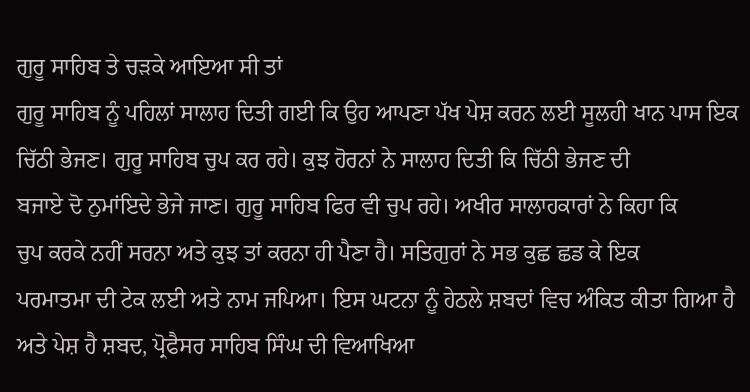ਗੁਰੂ ਸਾਹਿਬ ਤੇ ਚੜਕੇ ਆਇਆ ਸੀ ਤਾਂ
ਗੁਰੂ ਸਾਹਿਬ ਨੂੰ ਪਹਿਲਾਂ ਸਾਲਾਹ ਦਿਤੀ ਗਈ ਕਿ ਉਹ ਆਪਣਾ ਪੱਖ ਪੇਸ਼ ਕਰਨ ਲਈ ਸੂਲਹੀ ਖਾਨ ਪਾਸ ਇਕ
ਚਿੱਠੀ ਭੇਜਣ। ਗੁਰੂ ਸਾਹਿਬ ਚੁਪ ਕਰ ਰਹੇ। ਕੁਝ ਹੋਰਨਾਂ ਨੇ ਸਾਲਾਹ ਦਿਤੀ ਕਿ ਚਿੱਠੀ ਭੇਜਣ ਦੀ
ਬਜਾਏ ਦੋ ਨੁਮਾਂਇਦੇ ਭੇਜੇ ਜਾਣ। ਗੁਰੂ ਸਾਹਿਬ ਫਿਰ ਵੀ ਚੁਪ ਰਹੇ। ਅਖੀਰ ਸਾਲਾਹਕਾਰਾਂ ਨੇ ਕਿਹਾ ਕਿ
ਚੁਪ ਕਰਕੇ ਨਹੀਂ ਸਰਨਾ ਅਤੇ ਕੁਝ ਤਾਂ ਕਰਨਾ ਹੀ ਪੈਣਾ ਹੈ। ਸਤਿਗੁਰਾਂ ਨੇ ਸਭ ਕੁਛ ਛਡ ਕੇ ਇਕ
ਪਰਮਾਤਮਾ ਦੀ ਟੇਕ ਲਈ ਅਤੇ ਨਾਮ ਜਪਿਆ। ਇਸ ਘਟਨਾ ਨੂੰ ਹੇਠਲੇ ਸ਼ਬਦਾਂ ਵਿਚ ਅੰਕਿਤ ਕੀਤਾ ਗਿਆ ਹੈ
ਅਤੇ ਪੇਸ਼ ਹੈ ਸ਼ਬਦ, ਪ੍ਰੋਫੈਸਰ ਸਾਹਿਬ ਸਿੰਘ ਦੀ ਵਿਆਖਿਆ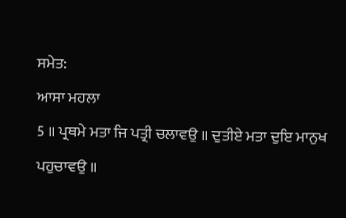ਸਮੇਤ:
ਆਸਾ ਮਹਲਾ
5 ॥ ਪ੍ਰਥਮੇ ਮਤਾ ਜਿ ਪਤ੍ਰੀ ਚਲਾਵਉ ॥ ਦੁਤੀਏ ਮਤਾ ਦੁਇ ਮਾਨੁਖ ਪਹੁਚਾਵਉ ॥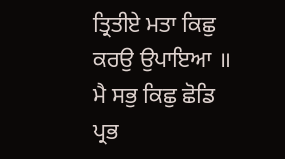ਤ੍ਰਿਤੀਏ ਮਤਾ ਕਿਛੁ
ਕਰਉ ਉਪਾਇਆ ॥ ਮੈ ਸਭੁ ਕਿਛੁ ਛੋਡਿ ਪ੍ਰਭ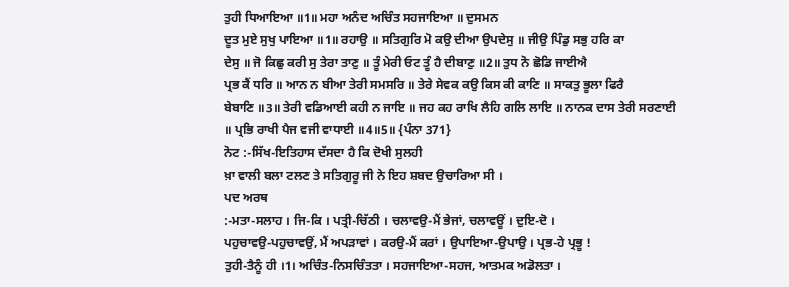ਤੁਹੀ ਧਿਆਇਆ ॥1॥ ਮਹਾ ਅਨੰਦ ਅਚਿੰਤ ਸਹਜਾਇਆ ॥ ਦੁਸਮਨ
ਦੂਤ ਮੁਏ ਸੁਖੁ ਪਾਇਆ ॥1॥ ਰਹਾਉ ॥ ਸਤਿਗੁਰਿ ਮੋ ਕਉ ਦੀਆ ਉਪਦੇਸੁ ॥ ਜੀਉ ਪਿੰਡੁ ਸਭੁ ਹਰਿ ਕਾ
ਦੇਸੁ ॥ ਜੋ ਕਿਛੁ ਕਰੀ ਸੁ ਤੇਰਾ ਤਾਣੁ ॥ ਤੂੰ ਮੇਰੀ ਓਟ ਤੂੰ ਹੈ ਦੀਬਾਣੁ ॥2॥ ਤੁਧ ਨੋ ਛੋਡਿ ਜਾਈਐ
ਪ੍ਰਭ ਕੈਂ ਧਰਿ ॥ ਆਨ ਨ ਬੀਆ ਤੇਰੀ ਸਮਸਰਿ ॥ ਤੇਰੇ ਸੇਵਕ ਕਉ ਕਿਸ ਕੀ ਕਾਣਿ ॥ ਸਾਕਤੁ ਭੂਲਾ ਫਿਰੈ
ਬੇਬਾਣਿ ॥3॥ ਤੇਰੀ ਵਡਿਆਈ ਕਹੀ ਨ ਜਾਇ ॥ ਜਹ ਕਹ ਰਾਖਿ ਲੈਹਿ ਗਲਿ ਲਾਇ ॥ ਨਾਨਕ ਦਾਸ ਤੇਰੀ ਸਰਣਾਈ
॥ ਪ੍ਰਭਿ ਰਾਖੀ ਪੈਜ ਵਜੀ ਵਾਧਾਈ ॥4॥5॥ {ਪੰਨਾ 371}
ਨੋਟ :-ਸਿੱਖ-ਇਤਿਹਾਸ ਦੱਸਦਾ ਹੈ ਕਿ ਦੋਖੀ ਸੁਲਹੀ
ਖ਼ਾ ਵਾਲੀ ਬਲਾ ਟਲਣ ਤੇ ਸਤਿਗੁਰੂ ਜੀ ਨੇ ਇਹ ਸ਼ਬਦ ਉਚਾਰਿਆ ਸੀ ।
ਪਦ ਅਰਥ
:-ਮਤਾ-ਸਲਾਹ । ਜਿ-ਕਿ । ਪਤ੍ਰੀ-ਚਿੱਠੀ । ਚਲਾਵਉ-ਮੈਂ ਭੇਜਾਂ, ਚਲਾਵਊਂ । ਦੁਇ-ਦੋ ।
ਪਹੁਚਾਵਉ-ਪਹੁਚਾਵਉਂ, ਮੈਂ ਅਪੜਾਵਾਂ । ਕਰਉ-ਮੈਂ ਕਰਾਂ । ਉਪਾਇਆ-ਉਪਾਉ । ਪ੍ਰਭ-ਹੇ ਪ੍ਰਭੂ !
ਤੁਹੀ-ਤੈਨੂੰ ਹੀ ।1। ਅਚਿੰਤ-ਨਿਸਚਿੰਤਤਾ । ਸਹਜਾਇਆ-ਸਹਜ, ਆਤਮਕ ਅਡੋਲਤਾ ।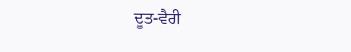ਦੂਤ-ਵੈਰੀ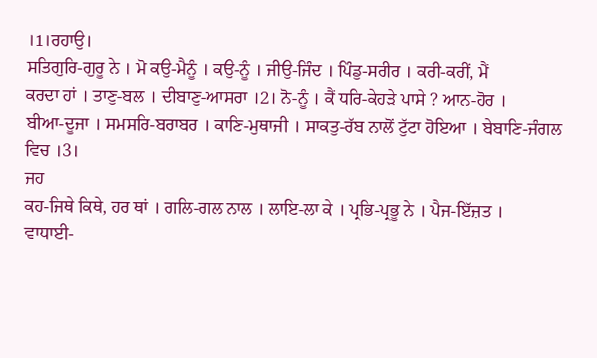।1।ਰਹਾਉ।
ਸਤਿਗੁਰਿ-ਗੁਰੂ ਨੇ । ਮੋ ਕਉ-ਮੈਨੂੰ । ਕਉ-ਨੂੰ । ਜੀਉ-ਜਿੰਦ । ਪਿੰਡੁ-ਸਰੀਰ । ਕਰੀ-ਕਰੀਂ, ਮੈਂ
ਕਰਦਾ ਹਾਂ । ਤਾਣੁ-ਬਲ । ਦੀਬਾਣੁ-ਆਸਰਾ ।2। ਨੋ-ਨੂੰ । ਕੈਂ ਧਰਿ-ਕੇਹੜੇ ਪਾਸੇ ? ਆਨ-ਹੋਰ ।
ਬੀਆ-ਦੂਜਾ । ਸਮਸਰਿ-ਬਰਾਬਰ । ਕਾਣਿ-ਮੁਥਾਜੀ । ਸਾਕਤੁ-ਰੱਬ ਨਾਲੋਂ ਟੁੱਟਾ ਹੋਇਆ । ਬੇਬਾਣਿ-ਜੰਗਲ
ਵਿਚ ।3।
ਜਹ
ਕਹ-ਜਿਥੇ ਕਿਥੇ, ਹਰ ਥਾਂ । ਗਲਿ-ਗਲ ਨਾਲ । ਲਾਇ-ਲਾ ਕੇ । ਪ੍ਰਭਿ-ਪ੍ਰਭੂ ਨੇ । ਪੈਜ-ਇੱਜ਼ਤ ।
ਵਾਧਾਈ-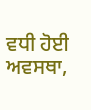ਵਧੀ ਹੋਈ ਅਵਸਥਾ,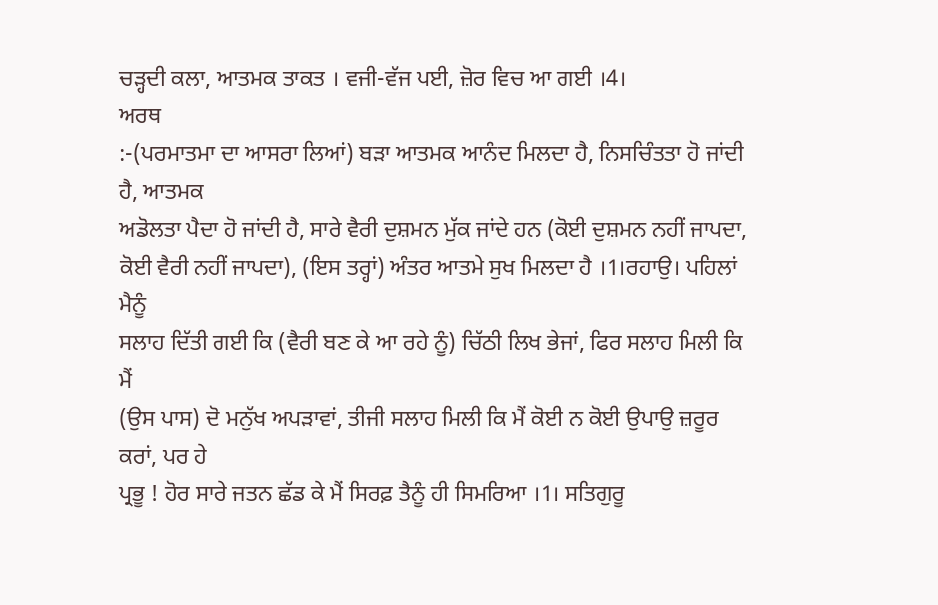ਚੜ੍ਹਦੀ ਕਲਾ, ਆਤਮਕ ਤਾਕਤ । ਵਜੀ-ਵੱਜ ਪਈ, ਜ਼ੋਰ ਵਿਚ ਆ ਗਈ ।4।
ਅਰਥ
:-(ਪਰਮਾਤਮਾ ਦਾ ਆਸਰਾ ਲਿਆਂ) ਬੜਾ ਆਤਮਕ ਆਨੰਦ ਮਿਲਦਾ ਹੈ, ਨਿਸਚਿੰਤਤਾ ਹੋ ਜਾਂਦੀ ਹੈ, ਆਤਮਕ
ਅਡੋਲਤਾ ਪੈਦਾ ਹੋ ਜਾਂਦੀ ਹੈ, ਸਾਰੇ ਵੈਰੀ ਦੁਸ਼ਮਨ ਮੁੱਕ ਜਾਂਦੇ ਹਨ (ਕੋਈ ਦੁਸ਼ਮਨ ਨਹੀਂ ਜਾਪਦਾ,
ਕੋਈ ਵੈਰੀ ਨਹੀਂ ਜਾਪਦਾ), (ਇਸ ਤਰ੍ਹਾਂ) ਅੰਤਰ ਆਤਮੇ ਸੁਖ ਮਿਲਦਾ ਹੈ ।1।ਰਹਾਉ। ਪਹਿਲਾਂ ਮੈਨੂੰ
ਸਲਾਹ ਦਿੱਤੀ ਗਈ ਕਿ (ਵੈਰੀ ਬਣ ਕੇ ਆ ਰਹੇ ਨੂੰ) ਚਿੱਠੀ ਲਿਖ ਭੇਜਾਂ, ਫਿਰ ਸਲਾਹ ਮਿਲੀ ਕਿ ਮੈਂ
(ਉਸ ਪਾਸ) ਦੋ ਮਨੁੱਖ ਅਪੜਾਵਾਂ, ਤੀਜੀ ਸਲਾਹ ਮਿਲੀ ਕਿ ਮੈਂ ਕੋਈ ਨ ਕੋਈ ਉਪਾਉ ਜ਼ਰੂਰ ਕਰਾਂ, ਪਰ ਹੇ
ਪ੍ਰਭੂ ! ਹੋਰ ਸਾਰੇ ਜਤਨ ਛੱਡ ਕੇ ਮੈਂ ਸਿਰਫ਼ ਤੈਨੂੰ ਹੀ ਸਿਮਰਿਆ ।1। ਸਤਿਗੁਰੂ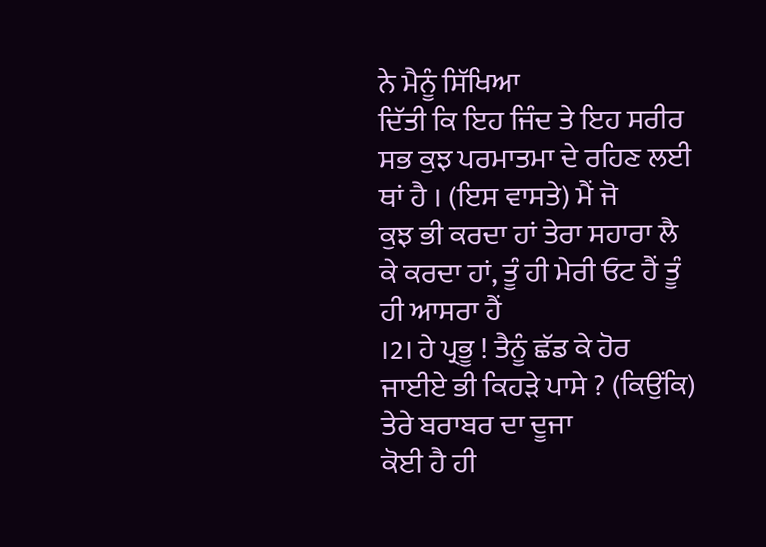ਨੇ ਮੈਨੂੰ ਸਿੱਖਿਆ
ਦਿੱਤੀ ਕਿ ਇਹ ਜਿੰਦ ਤੇ ਇਹ ਸਰੀਰ ਸਭ ਕੁਝ ਪਰਮਾਤਮਾ ਦੇ ਰਹਿਣ ਲਈ ਥਾਂ ਹੈ । (ਇਸ ਵਾਸਤੇ) ਮੈਂ ਜੋ
ਕੁਝ ਭੀ ਕਰਦਾ ਹਾਂ ਤੇਰਾ ਸਹਾਰਾ ਲੈ ਕੇ ਕਰਦਾ ਹਾਂ, ਤੂੰ ਹੀ ਮੇਰੀ ਓਟ ਹੈਂ ਤੂੰ ਹੀ ਆਸਰਾ ਹੈਂ
।2। ਹੇ ਪ੍ਰਭੂ ! ਤੈਨੂੰ ਛੱਡ ਕੇ ਹੋਰ ਜਾਈਏ ਭੀ ਕਿਹੜੇ ਪਾਸੇ ? (ਕਿਉਂਕਿ) ਤੇਰੇ ਬਰਾਬਰ ਦਾ ਦੂਜਾ
ਕੋਈ ਹੈ ਹੀ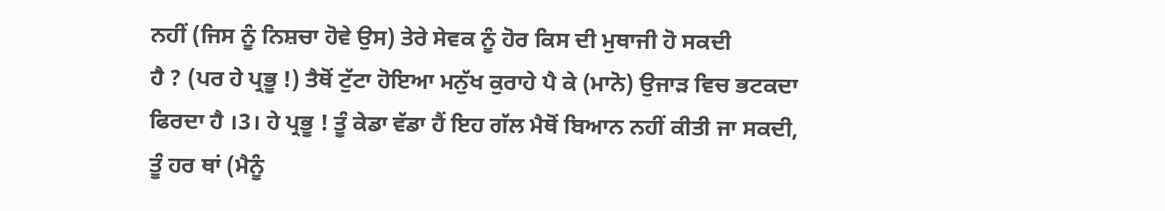ਨਹੀਂ (ਜਿਸ ਨੂੰ ਨਿਸ਼ਚਾ ਹੋਵੇ ਉਸ) ਤੇਰੇ ਸੇਵਕ ਨੂੰ ਹੋਰ ਕਿਸ ਦੀ ਮੁਥਾਜੀ ਹੋ ਸਕਦੀ
ਹੈ ? (ਪਰ ਹੇ ਪ੍ਰਭੂ !) ਤੈਥੋਂ ਟੁੱਟਾ ਹੋਇਆ ਮਨੁੱਖ ਕੁਰਾਹੇ ਪੈ ਕੇ (ਮਾਨੋ) ਉਜਾੜ ਵਿਚ ਭਟਕਦਾ
ਫਿਰਦਾ ਹੈ ।3। ਹੇ ਪ੍ਰਭੂ ! ਤੂੰ ਕੇਡਾ ਵੱਡਾ ਹੈਂ ਇਹ ਗੱਲ ਮੈਥੋਂ ਬਿਆਨ ਨਹੀਂ ਕੀਤੀ ਜਾ ਸਕਦੀ,
ਤੂੰ ਹਰ ਥਾਂ (ਮੈਨੂੰ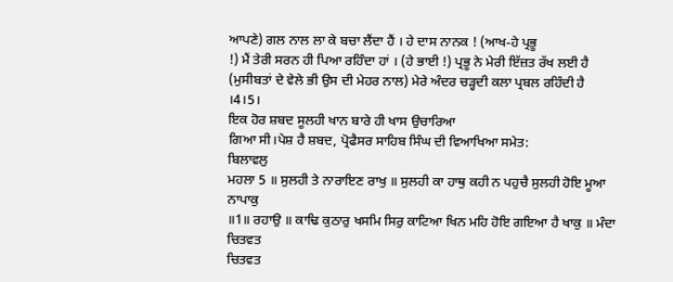ਆਪਣੇ) ਗਲ ਨਾਲ ਲਾ ਕੇ ਬਚਾ ਲੈਂਦਾ ਹੈਂ । ਹੇ ਦਾਸ ਨਾਨਕ ! (ਆਖ-ਹੇ ਪ੍ਰਭੂ
!) ਮੈਂ ਤੇਰੀ ਸਰਨ ਹੀ ਪਿਆ ਰਹਿੰਦਾ ਹਾਂ । (ਹੇ ਭਾਈ !) ਪ੍ਰਭੂ ਨੇ ਮੇਰੀ ਇੱਜ਼ਤ ਰੱਖ ਲਈ ਹੈ
(ਮੁਸੀਬਤਾਂ ਦੇ ਵੇਲੇ ਭੀ ਉਸ ਦੀ ਮੇਹਰ ਨਾਲ) ਮੇਰੇ ਅੰਦਰ ਚੜ੍ਹਦੀ ਕਲਾ ਪ੍ਰਬਲ ਰਹਿੰਦੀ ਹੈ
।4।5।
ਇਕ ਹੋਰ ਸ਼ਬਦ ਸੂਲਹੀ ਖਾਨ ਬਾਰੇ ਹੀ ਖਾਸ ਉਚਾਰਿਆ
ਗਿਆ ਸੀ।ਪੇਸ਼ ਹੈ ਸ਼ਬਦ, ਪ੍ਰੋਫੈਸਰ ਸਾਹਿਬ ਸਿੰਘ ਦੀ ਵਿਆਖਿਆ ਸਮੇਤ:
ਬਿਲਾਵਲੁ
ਮਹਲਾ 5 ॥ ਸੁਲਹੀ ਤੇ ਨਾਰਾਇਣ ਰਾਖੁ ॥ ਸੁਲਹੀ ਕਾ ਹਾਥੁ ਕਹੀ ਨ ਪਹੁਚੈ ਸੁਲਹੀ ਹੋਇ ਮੂਆ ਨਾਪਾਕੁ
॥1॥ ਰਹਾਉ ॥ ਕਾਢਿ ਕੁਠਾਰੁ ਖਸਮਿ ਸਿਰੁ ਕਾਟਿਆ ਖਿਨ ਮਹਿ ਹੋਇ ਗਇਆ ਹੈ ਖਾਕੁ ॥ ਮੰਦਾ ਚਿਤਵਤ
ਚਿਤਵਤ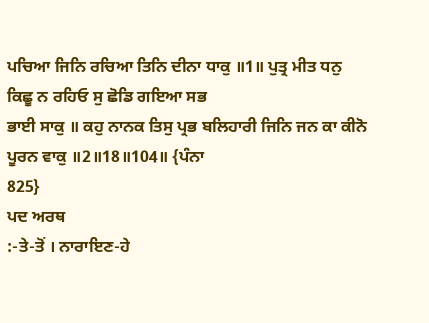ਪਚਿਆ ਜਿਨਿ ਰਚਿਆ ਤਿਨਿ ਦੀਨਾ ਧਾਕੁ ॥1॥ ਪੁਤ੍ਰ ਮੀਤ ਧਨੁ ਕਿਛੂ ਨ ਰਹਿਓ ਸੁ ਛੋਡਿ ਗਇਆ ਸਭ
ਭਾਈ ਸਾਕੁ ॥ ਕਹੁ ਨਾਨਕ ਤਿਸੁ ਪ੍ਰਭ ਬਲਿਹਾਰੀ ਜਿਨਿ ਜਨ ਕਾ ਕੀਨੋ ਪੂਰਨ ਵਾਕੁ ॥2॥18॥104॥ {ਪੰਨਾ
825}
ਪਦ ਅਰਥ
:-ਤੇ-ਤੋਂ । ਨਾਰਾਇਣ-ਹੇ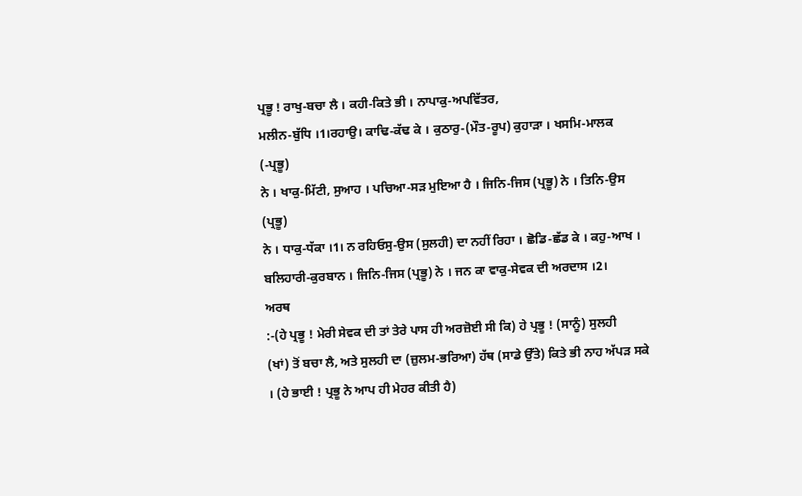ਪ੍ਰਭੂ ! ਰਾਖੁ-ਬਚਾ ਲੈ । ਕਹੀ-ਕਿਤੇ ਭੀ । ਨਾਪਾਕੁ-ਅਪਵਿੱਤਰ,
ਮਲੀਨ-ਬੁੱਧਿ ।1।ਰਹਾਉ। ਕਾਢਿ-ਕੱਢ ਕੇ । ਕੁਠਾਰੁ-(ਮੌਤ-ਰੂਪ) ਕੁਹਾੜਾ । ਖਸਮਿ-ਮਾਲਕ (-ਪ੍ਰਭੂ)
ਨੇ । ਖਾਕੁ-ਮਿੱਟੀ, ਸੁਆਹ । ਪਚਿਆ-ਸੜ ਮੁਇਆ ਹੈ । ਜਿਨਿ-ਜਿਸ (ਪ੍ਰਭੂ) ਨੇ । ਤਿਨਿ-ਉਸ (ਪ੍ਰਭੂ)
ਨੇ । ਧਾਕੁ-ਧੱਕਾ ।1। ਨ ਰਹਿਓਸੁ-ਉਸ (ਸੁਲਹੀ) ਦਾ ਨਹੀਂ ਰਿਹਾ । ਛੋਡਿ-ਛੱਡ ਕੇ । ਕਹੁ-ਆਖ ।
ਬਲਿਹਾਰੀ-ਕੁਰਬਾਨ । ਜਿਨਿ-ਜਿਸ (ਪ੍ਰਭੂ) ਨੇ । ਜਨ ਕਾ ਵਾਕੁ-ਸੇਵਕ ਦੀ ਅਰਦਾਸ ।2।
ਅਰਥ
:-(ਹੇ ਪ੍ਰਭੂ ! ਮੇਰੀ ਸੇਵਕ ਦੀ ਤਾਂ ਤੇਰੇ ਪਾਸ ਹੀ ਅਰਜ਼ੋਈ ਸੀ ਕਿ) ਹੇ ਪ੍ਰਭੂ ! (ਸਾਨੂੰ) ਸੁਲਹੀ
(ਖਾਂ) ਤੋਂ ਬਚਾ ਲੈ, ਅਤੇ ਸੁਲਹੀ ਦਾ (ਜ਼ੁਲਮ-ਭਰਿਆ) ਹੱਥ (ਸਾਡੇ ਉੱਤੇ) ਕਿਤੇ ਭੀ ਨਾਹ ਅੱਪੜ ਸਕੇ
। (ਹੇ ਭਾਈ ! ਪ੍ਰਭੂ ਨੇ ਆਪ ਹੀ ਮੇਹਰ ਕੀਤੀ ਹੈ)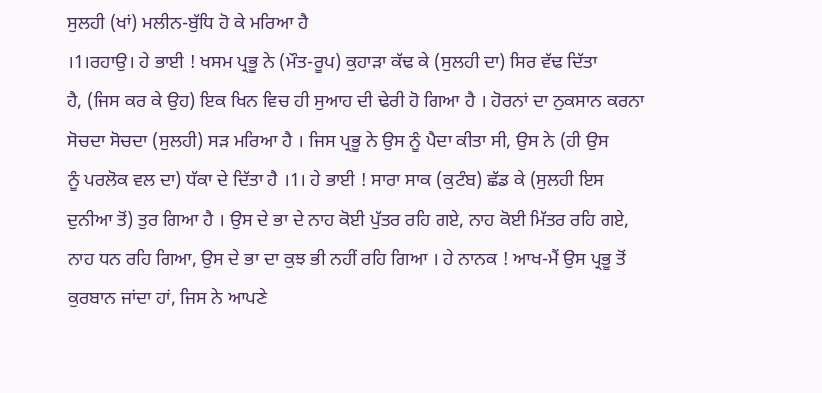ਸੁਲਹੀ (ਖਾਂ) ਮਲੀਨ-ਬੁੱਧਿ ਹੋ ਕੇ ਮਰਿਆ ਹੈ
।1।ਰਹਾਉ। ਹੇ ਭਾਈ ! ਖਸਮ ਪ੍ਰਭੂ ਨੇ (ਮੌਤ-ਰੂਪ) ਕੁਹਾੜਾ ਕੱਢ ਕੇ (ਸੁਲਹੀ ਦਾ) ਸਿਰ ਵੱਢ ਦਿੱਤਾ
ਹੈ, (ਜਿਸ ਕਰ ਕੇ ਉਹ) ਇਕ ਖਿਨ ਵਿਚ ਹੀ ਸੁਆਹ ਦੀ ਢੇਰੀ ਹੋ ਗਿਆ ਹੈ । ਹੋਰਨਾਂ ਦਾ ਨੁਕਸਾਨ ਕਰਨਾ
ਸੋਚਦਾ ਸੋਚਦਾ (ਸੁਲਹੀ) ਸੜ ਮਰਿਆ ਹੈ । ਜਿਸ ਪ੍ਰਭੂ ਨੇ ਉਸ ਨੂੰ ਪੈਦਾ ਕੀਤਾ ਸੀ, ਉਸ ਨੇ (ਹੀ ਉਸ
ਨੂੰ ਪਰਲੋਕ ਵਲ ਦਾ) ਧੱਕਾ ਦੇ ਦਿੱਤਾ ਹੈ ।1। ਹੇ ਭਾਈ ! ਸਾਰਾ ਸਾਕ (ਕੁਟੰਬ) ਛੱਡ ਕੇ (ਸੁਲਹੀ ਇਸ
ਦੁਨੀਆ ਤੋਂ) ਤੁਰ ਗਿਆ ਹੈ । ਉਸ ਦੇ ਭਾ ਦੇ ਨਾਹ ਕੋਈ ਪੁੱਤਰ ਰਹਿ ਗਏ, ਨਾਹ ਕੋਈ ਮਿੱਤਰ ਰਹਿ ਗਏ,
ਨਾਹ ਧਨ ਰਹਿ ਗਿਆ, ਉਸ ਦੇ ਭਾ ਦਾ ਕੁਝ ਭੀ ਨਹੀਂ ਰਹਿ ਗਿਆ । ਹੇ ਨਾਨਕ ! ਆਖ-ਮੈਂ ਉਸ ਪ੍ਰਭੂ ਤੋਂ
ਕੁਰਬਾਨ ਜਾਂਦਾ ਹਾਂ, ਜਿਸ ਨੇ ਆਪਣੇ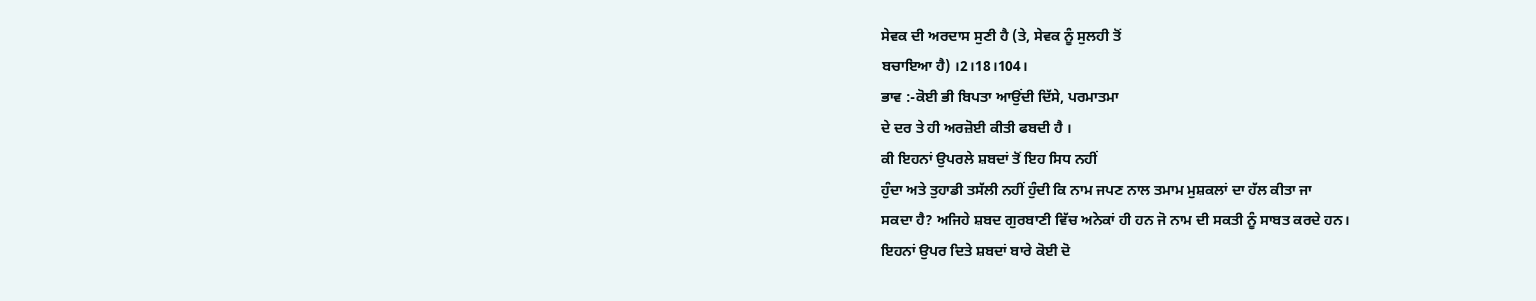ਸੇਵਕ ਦੀ ਅਰਦਾਸ ਸੁਣੀ ਹੈ (ਤੇ, ਸੇਵਕ ਨੂੰ ਸੁਲਹੀ ਤੋਂ
ਬਚਾਇਆ ਹੈ) ।2।18।104।
ਭਾਵ :-ਕੋਈ ਭੀ ਬਿਪਤਾ ਆਉਂਦੀ ਦਿੱਸੇ, ਪਰਮਾਤਮਾ
ਦੇ ਦਰ ਤੇ ਹੀ ਅਰਜ਼ੋਈ ਕੀਤੀ ਫਬਦੀ ਹੈ ।
ਕੀ ਇਹਨਾਂ ਉਪਰਲੇ ਸ਼ਬਦਾਂ ਤੋਂ ਇਹ ਸਿਧ ਨਹੀਂ
ਹੁੰਦਾ ਅਤੇ ਤੁਹਾਡੀ ਤਸੱਲੀ ਨਹੀਂ ਹੁੰਦੀ ਕਿ ਨਾਮ ਜਪਣ ਨਾਲ ਤਮਾਮ ਮੁਸ਼ਕਲਾਂ ਦਾ ਹੱਲ ਕੀਤਾ ਜਾ
ਸਕਦਾ ਹੈ? ਅਜਿਹੇ ਸ਼ਬਦ ਗੁਰਬਾਣੀ ਵਿੱਚ ਅਨੇਕਾਂ ਹੀ ਹਨ ਜੋ ਨਾਮ ਦੀ ਸਕਤੀ ਨੂੰ ਸਾਬਤ ਕਰਦੇ ਹਨ।
ਇਹਨਾਂ ਉਪਰ ਦਿਤੇ ਸ਼ਬਦਾਂ ਬਾਰੇ ਕੋਈ ਦੋ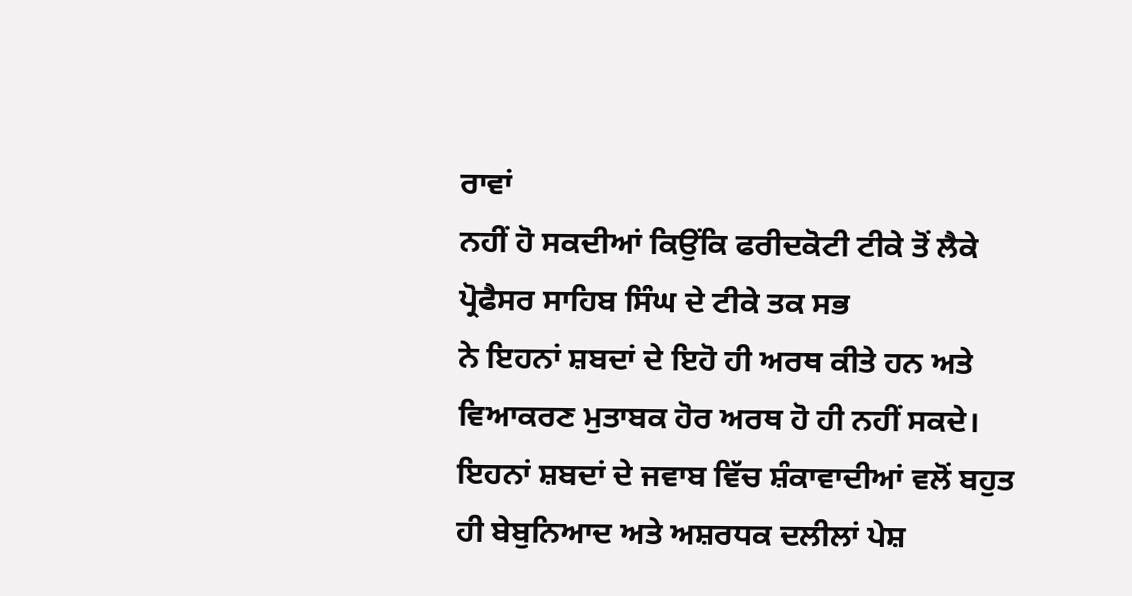ਰਾਵਾਂ
ਨਹੀਂ ਹੋ ਸਕਦੀਆਂ ਕਿਉਂਕਿ ਫਰੀਦਕੋਟੀ ਟੀਕੇ ਤੋਂ ਲੈਕੇ ਪ੍ਰੋਫੈਸਰ ਸਾਹਿਬ ਸਿੰਘ ਦੇ ਟੀਕੇ ਤਕ ਸਭ
ਨੇ ਇਹਨਾਂ ਸ਼ਬਦਾਂ ਦੇ ਇਹੋ ਹੀ ਅਰਥ ਕੀਤੇ ਹਨ ਅਤੇ ਵਿਆਕਰਣ ਮੁਤਾਬਕ ਹੋਰ ਅਰਥ ਹੋ ਹੀ ਨਹੀਂ ਸਕਦੇ।
ਇਹਨਾਂ ਸ਼ਬਦਾਂ ਦੇ ਜਵਾਬ ਵਿੱਚ ਸ਼ੰਕਾਵਾਦੀਆਂ ਵਲੋਂ ਬਹੁਤ ਹੀ ਬੇਬੁਨਿਆਦ ਅਤੇ ਅਸ਼ਰਧਕ ਦਲੀਲਾਂ ਪੇਸ਼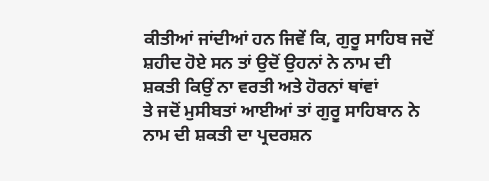ਕੀਤੀਆਂ ਜਾਂਦੀਆਂ ਹਨ ਜਿਵੇਂ ਕਿ, ਗੁਰੂ ਸਾਹਿਬ ਜਦੋਂ ਸ਼ਹੀਦ ਹੋਏ ਸਨ ਤਾਂ ਉਦੋਂ ਉਹਨਾਂ ਨੇ ਨਾਮ ਦੀ
ਸ਼ਕਤੀ ਕਿਉਂ ਨਾ ਵਰਤੀ ਅਤੇ ਹੋਰਨਾਂ ਥਾਂਵਾਂ
ਤੇ ਜਦੋਂ ਮੁਸੀਬਤਾਂ ਆਈਆਂ ਤਾਂ ਗੁਰੂ ਸਾਹਿਬਾਨ ਨੇ ਨਾਮ ਦੀ ਸ਼ਕਤੀ ਦਾ ਪ੍ਰਦਰਸ਼ਨ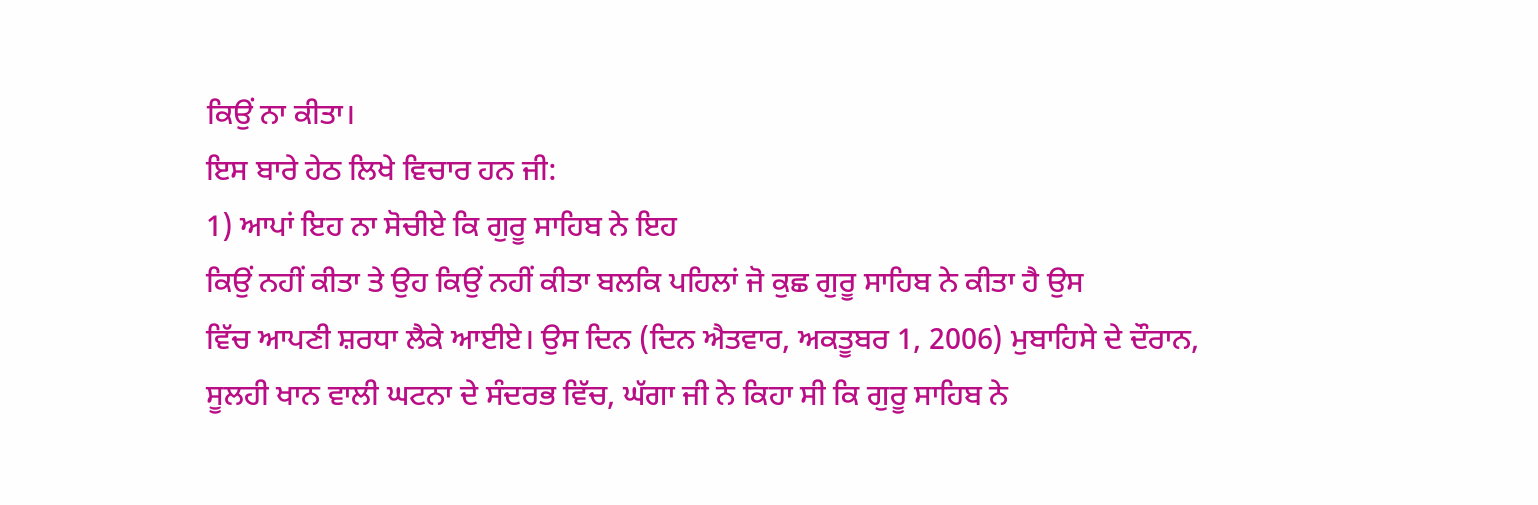ਕਿਉਂ ਨਾ ਕੀਤਾ।
ਇਸ ਬਾਰੇ ਹੇਠ ਲਿਖੇ ਵਿਚਾਰ ਹਨ ਜੀ:
1) ਆਪਾਂ ਇਹ ਨਾ ਸੋਚੀਏ ਕਿ ਗੁਰੂ ਸਾਹਿਬ ਨੇ ਇਹ
ਕਿਉਂ ਨਹੀਂ ਕੀਤਾ ਤੇ ਉਹ ਕਿਉਂ ਨਹੀਂ ਕੀਤਾ ਬਲਕਿ ਪਹਿਲਾਂ ਜੋ ਕੁਛ ਗੁਰੂ ਸਾਹਿਬ ਨੇ ਕੀਤਾ ਹੈ ਉਸ
ਵਿੱਚ ਆਪਣੀ ਸ਼ਰਧਾ ਲੈਕੇ ਆਈਏ। ਉਸ ਦਿਨ (ਦਿਨ ਐਤਵਾਰ, ਅਕਤੂਬਰ 1, 2006) ਮੁਬਾਹਿਸੇ ਦੇ ਦੌਰਾਨ,
ਸੂਲਹੀ ਖਾਨ ਵਾਲੀ ਘਟਨਾ ਦੇ ਸੰਦਰਭ ਵਿੱਚ, ਘੱਗਾ ਜੀ ਨੇ ਕਿਹਾ ਸੀ ਕਿ ਗੁਰੂ ਸਾਹਿਬ ਨੇ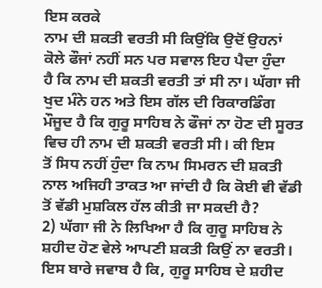ਇਸ ਕਰਕੇ
ਨਾਮ ਦੀ ਸ਼ਕਤੀ ਵਰਤੀ ਸੀ ਕਿਉਂਕਿ ਉਦੋਂ ਉਹਨਾਂ ਕੋਲੇ ਫੌਜਾਂ ਨਹੀਂ ਸਨ ਪਰ ਸਵਾਲ ਇਹ ਪੈਦਾ ਹੁੰਦਾ
ਹੈ ਕਿ ਨਾਮ ਦੀ ਸ਼ਕਤੀ ਵਰਤੀ ਤਾਂ ਸੀ ਨਾ। ਘੱਗਾ ਜੀ ਖੁਦ ਮੰਨੇ ਹਨ ਅਤੇ ਇਸ ਗੱਲ ਦੀ ਰਿਕਾਰਡਿੰਗ
ਮੌਜੂਦ ਹੈ ਕਿ ਗੁਰੂ ਸਾਹਿਬ ਨੇ ਫੌਜਾਂ ਨਾ ਹੋਣ ਦੀ ਸੂਰਤ ਵਿਚ ਹੀ ਨਾਮ ਦੀ ਸ਼ਕਤੀ ਵਰਤੀ ਸੀ। ਕੀ ਇਸ
ਤੋਂ ਸਿਧ ਨਹੀਂ ਹੁੰਦਾ ਕਿ ਨਾਮ ਸਿਮਰਨ ਦੀ ਸ਼ਕਤੀ ਨਾਲ ਅਜਿਹੀ ਤਾਕਤ ਆ ਜਾਂਦੀ ਹੈ ਕਿ ਕੋਈ ਵੀ ਵੱਡੀ
ਤੋਂ ਵੱਡੀ ਮੁਸ਼ਕਿਲ ਹੱਲ ਕੀਤੀ ਜਾ ਸਕਦੀ ਹੈ?
2) ਘੱਗਾ ਜੀ ਨੇ ਲਿਖਿਆ ਹੈ ਕਿ ਗੁਰੂ ਸਾਹਿਬ ਨੇ
ਸ਼ਹੀਦ ਹੋਣ ਵੇਲੇ ਆਪਣੀ ਸ਼ਕਤੀ ਕਿਉਂ ਨਾ ਵਰਤੀ। ਇਸ ਬਾਰੇ ਜਵਾਬ ਹੈ ਕਿ, ਗੁਰੂ ਸਾਹਿਬ ਦੇ ਸ਼ਹੀਦ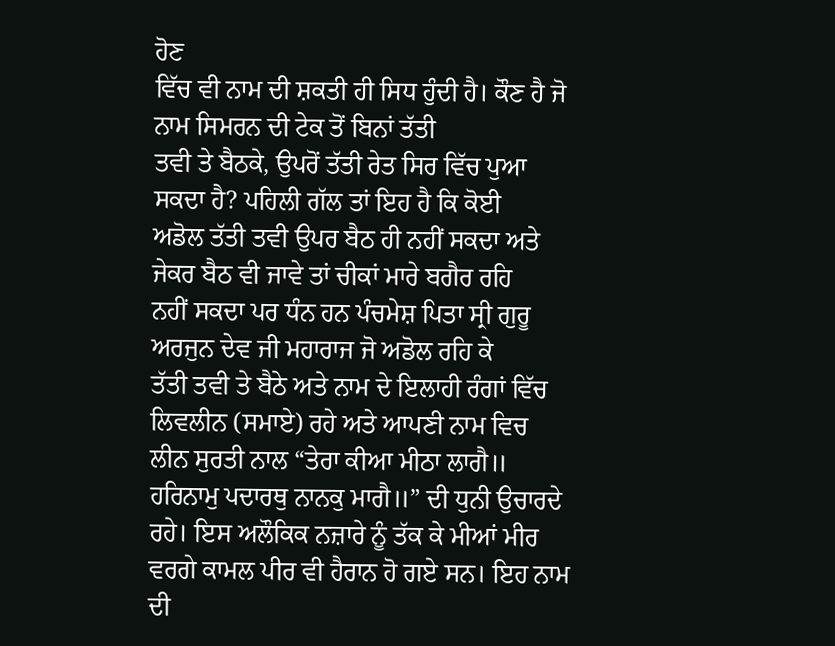ਹੋਣ
ਵਿੱਚ ਵੀ ਨਾਮ ਦੀ ਸ਼ਕਤੀ ਹੀ ਸਿਧ ਹੁੰਦੀ ਹੈ। ਕੌਣ ਹੈ ਜੋ ਨਾਮ ਸਿਮਰਨ ਦੀ ਟੇਕ ਤੋਂ ਬਿਨਾਂ ਤੱਤੀ
ਤਵੀ ਤੇ ਬੈਠਕੇ, ਉਪਰੋਂ ਤੱਤੀ ਰੇਤ ਸਿਰ ਵਿੱਚ ਪੁਆ ਸਕਦਾ ਹੈ? ਪਹਿਲੀ ਗੱਲ ਤਾਂ ਇਹ ਹੈ ਕਿ ਕੋਈ
ਅਡੋਲ ਤੱਤੀ ਤਵੀ ਉਪਰ ਬੈਠ ਹੀ ਨਹੀਂ ਸਕਦਾ ਅਤੇ ਜੇਕਰ ਬੈਠ ਵੀ ਜਾਵੇ ਤਾਂ ਚੀਕਾਂ ਮਾਰੇ ਬਗੈਰ ਰਹਿ
ਨਹੀਂ ਸਕਦਾ ਪਰ ਧੰਨ ਹਨ ਪੰਚਮੇਸ਼ ਪਿਤਾ ਸ੍ਰੀ ਗੁਰੂ ਅਰਜੁਨ ਦੇਵ ਜੀ ਮਹਾਰਾਜ ਜੋ ਅਡੋਲ ਰਹਿ ਕੇ
ਤੱਤੀ ਤਵੀ ਤੇ ਬੈਠੇ ਅਤੇ ਨਾਮ ਦੇ ਇਲਾਹੀ ਰੰਗਾਂ ਵਿੱਚ ਲਿਵਲੀਨ (ਸਮਾਏ) ਰਹੇ ਅਤੇ ਆਪਣੀ ਨਾਮ ਵਿਚ
ਲੀਨ ਸੁਰਤੀ ਨਾਲ “ਤੇਰਾ ਕੀਆ ਮੀਠਾ ਲਾਗੈ॥ ਹਰਿਨਾਮੁ ਪਦਾਰਥੁ ਨਾਨਕੁ ਮਾਗੈ॥” ਦੀ ਧੁਨੀ ਉਚਾਰਦੇ
ਰਹੇ। ਇਸ ਅਲੌਕਿਕ ਨਜ਼ਾਰੇ ਨੂੰ ਤੱਕ ਕੇ ਮੀਆਂ ਮੀਰ ਵਰਗੇ ਕਾਮਲ ਪੀਰ ਵੀ ਹੈਰਾਨ ਹੋ ਗਏ ਸਨ। ਇਹ ਨਾਮ
ਦੀ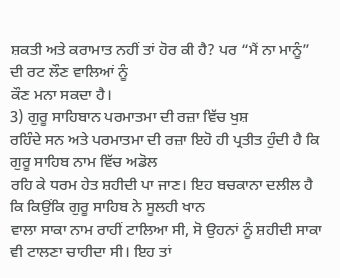ਸ਼ਕਤੀ ਅਤੇ ਕਰਾਮਾਤ ਨਹੀਂ ਤਾਂ ਹੋਰ ਕੀ ਹੈ? ਪਰ “ਮੈਂ ਨਾ ਮਾਨੂੰ” ਦੀ ਰਟ ਲੌਣ ਵਾਲਿਆਂ ਨੂੰ
ਕੌਣ ਮਨਾ ਸਕਦਾ ਹੈ।
3) ਗੁਰੂ ਸਾਹਿਬਾਨ ਪਰਮਾਤਮਾ ਦੀ ਰਜ਼ਾ ਵਿੱਚ ਖੁਸ਼
ਰਹਿੰਦੇ ਸਨ ਅਤੇ ਪਰਮਾਤਮਾ ਦੀ ਰਜ਼ਾ ਇਹੋ ਹੀ ਪ੍ਰਤੀਤ ਹੁੰਦੀ ਹੈ ਕਿ ਗੁਰੂ ਸਾਹਿਬ ਨਾਮ ਵਿੱਚ ਅਡੋਲ
ਰਹਿ ਕੇ ਧਰਮ ਹੇਤ ਸ਼ਹੀਦੀ ਪਾ ਜਾਣ। ਇਹ ਬਚਕਾਨਾ ਦਲੀਲ ਹੈ ਕਿ ਕਿਉਂਕਿ ਗੁਰੂ ਸਾਹਿਬ ਨੇ ਸੂਲਹੀ ਖਾਨ
ਵਾਲਾ ਸਾਕਾ ਨਾਮ ਰਾਹੀਂ ਟਾਲਿਆ ਸੀ, ਸੋ ਉਹਨਾਂ ਨੂੰ ਸ਼ਹੀਦੀ ਸਾਕਾ ਵੀ ਟਾਲਣਾ ਚਾਹੀਦਾ ਸੀ। ਇਹ ਤਾਂ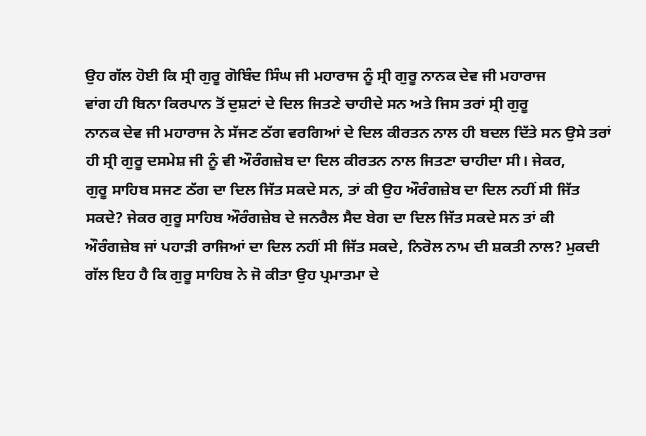ਉਹ ਗੱਲ ਹੋਈ ਕਿ ਸ੍ਰੀ ਗੁਰੂ ਗੋਬਿੰਦ ਸਿੰਘ ਜੀ ਮਹਾਰਾਜ ਨੂੰ ਸ੍ਰੀ ਗੁਰੂ ਨਾਨਕ ਦੇਵ ਜੀ ਮਹਾਰਾਜ
ਵਾਂਗ ਹੀ ਬਿਨਾ ਕਿਰਪਾਨ ਤੋਂ ਦੁਸ਼ਟਾਂ ਦੇ ਦਿਲ ਜਿਤਣੇ ਚਾਹੀਦੇ ਸਨ ਅਤੇ ਜਿਸ ਤਰਾਂ ਸ੍ਰੀ ਗੁਰੂ
ਨਾਨਕ ਦੇਵ ਜੀ ਮਹਾਰਾਜ ਨੇ ਸੱਜਣ ਠੱਗ ਵਰਗਿਆਂ ਦੇ ਦਿਲ ਕੀਰਤਨ ਨਾਲ ਹੀ ਬਦਲ ਦਿੱਤੇ ਸਨ ਉਸੇ ਤਰਾਂ
ਹੀ ਸ੍ਰੀ ਗੁਰੂ ਦਸਮੇਸ਼ ਜੀ ਨੂੰ ਵੀ ਔਰੰਗਜ਼ੇਬ ਦਾ ਦਿਲ ਕੀਰਤਨ ਨਾਲ ਜਿਤਣਾ ਚਾਹੀਦਾ ਸੀ। ਜੇਕਰ,
ਗੁਰੂ ਸਾਹਿਬ ਸਜਣ ਠੱਗ ਦਾ ਦਿਲ ਜਿੱਤ ਸਕਦੇ ਸਨ, ਤਾਂ ਕੀ ਉਹ ਔਰੰਗਜ਼ੇਬ ਦਾ ਦਿਲ ਨਹੀਂ ਸੀ ਜਿੱਤ
ਸਕਦੇ? ਜੇਕਰ ਗੁਰੂ ਸਾਹਿਬ ਔਰੰਗਜ਼ੇਬ ਦੇ ਜਨਰੈਲ ਸੈਦ ਬੇਗ ਦਾ ਦਿਲ ਜਿੱਤ ਸਕਦੇ ਸਨ ਤਾਂ ਕੀ
ਔਰੰਗਜ਼ੇਬ ਜਾਂ ਪਹਾੜੀ ਰਾਜਿਆਂ ਦਾ ਦਿਲ ਨਹੀਂ ਸੀ ਜਿੱਤ ਸਕਦੇ, ਨਿਰੋਲ ਨਾਮ ਦੀ ਸ਼ਕਤੀ ਨਾਲ? ਮੁਕਦੀ
ਗੱਲ ਇਹ ਹੈ ਕਿ ਗੁਰੂ ਸਾਹਿਬ ਨੇ ਜੋ ਕੀਤਾ ਉਹ ਪ੍ਰਮਾਤਮਾ ਦੇ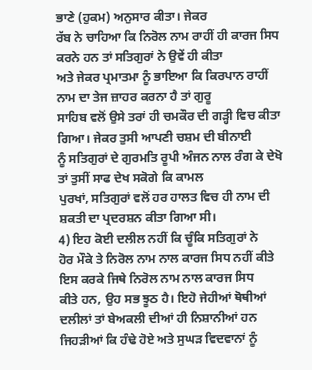ਭਾਣੇ (ਹੁਕਮ) ਅਨੁਸਾਰ ਕੀਤਾ। ਜੇਕਰ
ਰੱਬ ਨੇ ਚਾਹਿਆ ਕਿ ਨਿਰੋਲ ਨਾਮ ਰਾਹੀਂ ਹੀ ਕਾਰਜ ਸਿਧ ਕਰਨੇ ਹਨ ਤਾਂ ਸਤਿਗੁਰਾਂ ਨੇ ਉਵੇਂ ਹੀ ਕੀਤਾ
ਅਤੇ ਜੇਕਰ ਪ੍ਰਮਾਤਮਾ ਨੂੰ ਭਾਇਆ ਕਿ ਕਿਰਪਾਨ ਰਾਹੀਂ ਨਾਮ ਦਾ ਤੇਜ ਜ਼ਾਹਰ ਕਰਨਾ ਹੈ ਤਾਂ ਗੁਰੂ
ਸਾਹਿਬ ਵਲੋਂ ਉਸੇ ਤਰਾਂ ਹੀ ਚਮਕੌਰ ਦੀ ਗੜ੍ਹੀ ਵਿਚ ਕੀਤਾ ਗਿਆ। ਜੇਕਰ ਤੁਸੀ ਆਪਣੀ ਚਸ਼ਮ ਦੀ ਬੀਨਾਈ
ਨੂੰ ਸਤਿਗੁਰਾਂ ਦੇ ਗੁਰਮਤਿ ਰੂਪੀ ਅੰਜਨ ਨਾਲ ਰੰਗ ਕੇ ਦੇਖੋ ਤਾਂ ਤੁਸੀਂ ਸਾਫ ਦੇਖ ਸਕੋਗੇ ਕਿ ਕਾਮਲ
ਪੁਰਖਾਂ, ਸਤਿਗੁਰਾਂ ਵਲੋਂ ਹਰ ਹਾਲਤ ਵਿਚ ਹੀ ਨਾਮ ਦੀ ਸ਼ਕਤੀ ਦਾ ਪ੍ਰਦਰਸ਼ਨ ਕੀਤਾ ਗਿਆ ਸੀ।
4) ਇਹ ਕੋਈ ਦਲੀਲ ਨਹੀਂ ਕਿ ਚੂੰਕਿ ਸਤਿਗੁਰਾਂ ਨੇ
ਹੋਰ ਮੌਕੇ ਤੇ ਨਿਰੋਲ ਨਾਮ ਨਾਲ ਕਾਰਜ ਸਿਧ ਨਹੀਂ ਕੀਤੇ ਇਸ ਕਰਕੇ ਜਿਥੇ ਨਿਰੋਲ ਨਾਮ ਨਾਲ ਕਾਰਜ ਸਿਧ
ਕੀਤੇ ਹਨ, ਉਹ ਸਭ ਝੂਠ ਹੈ। ਇਹੋ ਜੇਹੀਆਂ ਥੋਥੀਆਂ ਦਲੀਲਾਂ ਤਾਂ ਬੇਅਕਲੀ ਦੀਆਂ ਹੀ ਨਿਸ਼ਾਨੀਆਂ ਹਨ
ਜਿਹੜੀਆਂ ਕਿ ਹੰਢੇ ਹੋਏ ਅਤੇ ਸੁਘੜ ਵਿਦਵਾਨਾਂ ਨੂੰ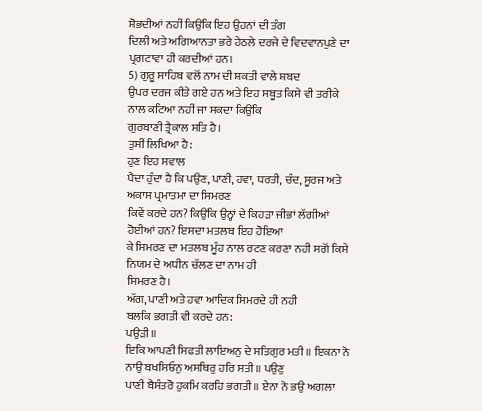ਸ਼ੋਭਦੀਆਂ ਨਹੀਂ ਕਿਉਂਕਿ ਇਹ ਉਹਨਾਂ ਦੀ ਤੰਗ
ਦਿਲੀ ਅਤੇ ਅਗਿਆਨਤਾ ਭਰੇ ਹੇਠਲੇ ਦਰਜੇ ਦੇ ਵਿਦਵਾਨਪੁਣੇ ਦਾ ਪ੍ਰਗਟਾਵਾ ਹੀ ਕਰਦੀਆਂ ਹਨ।
5) ਗੁਰੂ ਸਾਹਿਬ ਵਲੋਂ ਨਾਮ ਦੀ ਸ਼ਕਤੀ ਵਾਲੇ ਸ਼ਬਦ
ਉਪਰ ਦਰਜ ਕੀਤੇ ਗਏ ਹਨ ਅਤੇ ਇਹ ਸਬੂਤ ਕਿਸੇ ਵੀ ਤਰੀਕੇ ਨਾਲ ਕਟਿਆ ਨਹੀਂ ਜਾ ਸਕਦਾ ਕਿਉਂਕਿ
ਗੁਰਬਾਣੀ ਤ੍ਰੈਕਾਲ ਸਤਿ ਹੈ।
ਤੁਸੀਂ ਲਿਖਿਆ ਹੈ:
ਹੁਣ ਇਹ ਸਵਾਲ
ਪੈਦਾ ਹੁੰਦਾ ਹੈ ਕਿ ਪਉਣ, ਪਾਣੀ, ਹਵਾ, ਧਰਤੀ, ਚੰਦ, ਸੂਰਜ ਅਤੇ ਅਕਾਸ ਪ੍ਰਮਾਤਮਾ ਦਾ ਸਿਮਰਣ
ਕਿਵੇਂ ਕਰਦੇ ਹਨ? ਕਿਉਂਕਿ ਉਨ੍ਹਾਂ ਦੇ ਕਿਹੜਾ ਜੀਭਾਂ ਲੱਗੀਆਂ ਹੋਈਆਂ ਹਨ? ਇਸਦਾ ਮਤਲਬ ਇਹ ਹੋਇਆ
ਕੇ ਸਿਮਰਣ ਦਾ ਮਤਲਬ ਮੂੰਹ ਨਾਲ ਰਟਣ ਕਰਣਾ ਨਹੀ ਸਗੋਂ ਕਿਸੇ ਨਿਯਮ ਦੇ ਅਧੀਨ ਚੱਲਣ ਦਾ ਨਾਮ ਹੀ
ਸਿਮਰਣ ਹੈ।
ਅੱਗ, ਪਾਣੀ ਅਤੇ ਹਵਾ ਆਦਿਕ ਸਿਮਰਦੇ ਹੀ ਨਹੀ
ਬਲਕਿ ਭਗਤੀ ਵੀ ਕਰਦੇ ਹਨ:
ਪਉੜੀ ॥
ਇਕਿ ਆਪਣੀ ਸਿਫਤੀ ਲਾਇਅਨੁ ਦੇ ਸਤਿਗੁਰ ਮਤੀ ॥ ਇਕਨਾ ਨੋ ਨਾਉ ਬਖਸਿਓਨੁ ਅਸਥਿਰੁ ਹਰਿ ਸਤੀ ॥ ਪਉਣੁ
ਪਾਣੀ ਬੈਸੰਤਰੋ ਹੁਕਮਿ ਕਰਹਿ ਭਗਤੀ ॥ ਏਨਾ ਨੋ ਭਉ ਅਗਲਾ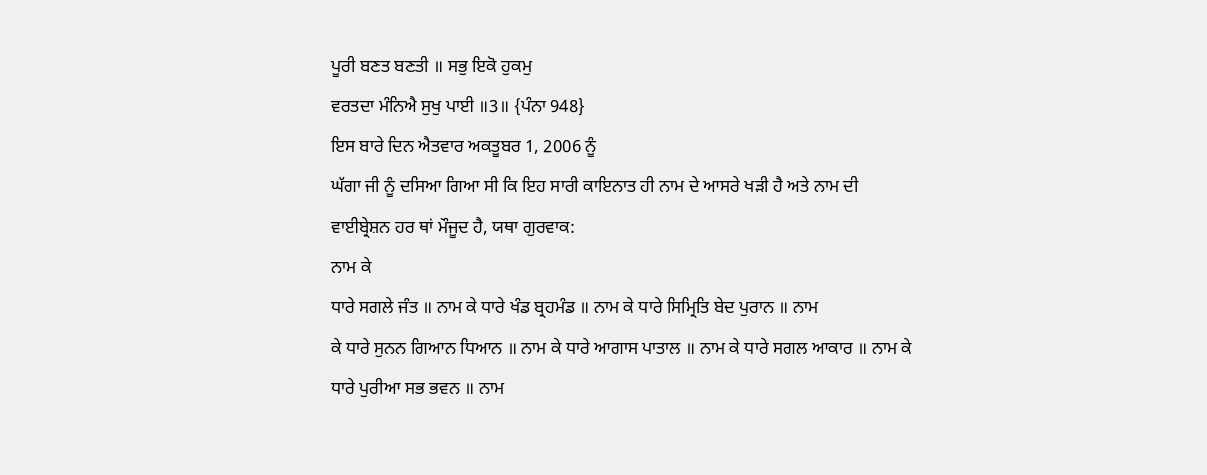ਪੂਰੀ ਬਣਤ ਬਣਤੀ ॥ ਸਭੁ ਇਕੋ ਹੁਕਮੁ
ਵਰਤਦਾ ਮੰਨਿਐ ਸੁਖੁ ਪਾਈ ॥3॥ {ਪੰਨਾ 948}
ਇਸ ਬਾਰੇ ਦਿਨ ਐਤਵਾਰ ਅਕਤੂਬਰ 1, 2006 ਨੂੰ
ਘੱਗਾ ਜੀ ਨੂੰ ਦਸਿਆ ਗਿਆ ਸੀ ਕਿ ਇਹ ਸਾਰੀ ਕਾਇਨਾਤ ਹੀ ਨਾਮ ਦੇ ਆਸਰੇ ਖੜੀ ਹੈ ਅਤੇ ਨਾਮ ਦੀ
ਵਾਈਬ੍ਰੇਸ਼ਨ ਹਰ ਥਾਂ ਮੌਜੂਦ ਹੈ, ਯਥਾ ਗੁਰਵਾਕ:
ਨਾਮ ਕੇ
ਧਾਰੇ ਸਗਲੇ ਜੰਤ ॥ ਨਾਮ ਕੇ ਧਾਰੇ ਖੰਡ ਬ੍ਰਹਮੰਡ ॥ ਨਾਮ ਕੇ ਧਾਰੇ ਸਿਮ੍ਰਿਤਿ ਬੇਦ ਪੁਰਾਨ ॥ ਨਾਮ
ਕੇ ਧਾਰੇ ਸੁਨਨ ਗਿਆਨ ਧਿਆਨ ॥ ਨਾਮ ਕੇ ਧਾਰੇ ਆਗਾਸ ਪਾਤਾਲ ॥ ਨਾਮ ਕੇ ਧਾਰੇ ਸਗਲ ਆਕਾਰ ॥ ਨਾਮ ਕੇ
ਧਾਰੇ ਪੁਰੀਆ ਸਭ ਭਵਨ ॥ ਨਾਮ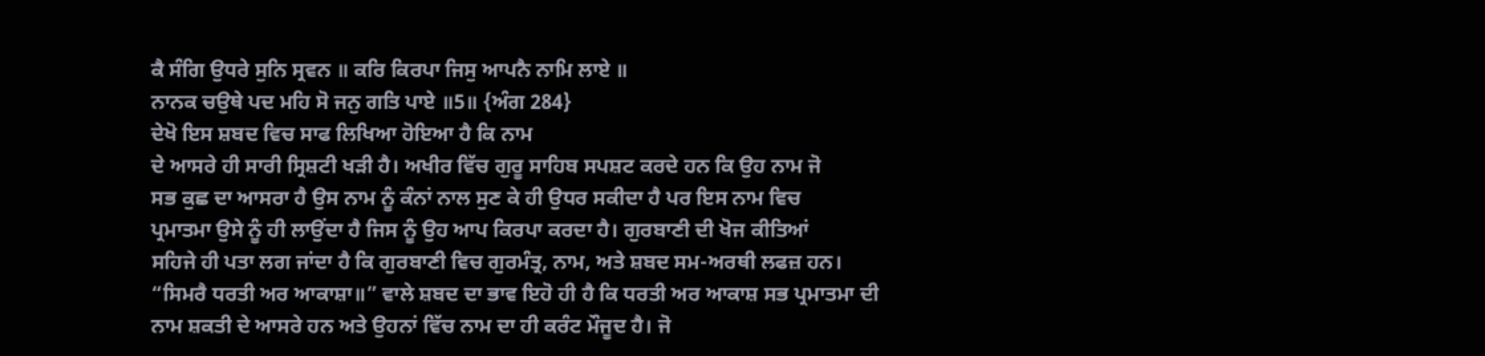ਕੈ ਸੰਗਿ ਉਧਰੇ ਸੁਨਿ ਸ੍ਰਵਨ ॥ ਕਰਿ ਕਿਰਪਾ ਜਿਸੁ ਆਪਨੈ ਨਾਮਿ ਲਾਏ ॥
ਨਾਨਕ ਚਉਥੇ ਪਦ ਮਹਿ ਸੋ ਜਨੁ ਗਤਿ ਪਾਏ ॥5॥ {ਅੰਗ 284}
ਦੇਖੋ ਇਸ ਸ਼ਬਦ ਵਿਚ ਸਾਫ ਲਿਖਿਆ ਹੋਇਆ ਹੈ ਕਿ ਨਾਮ
ਦੇ ਆਸਰੇ ਹੀ ਸਾਰੀ ਸ੍ਰਿਸ਼ਟੀ ਖੜੀ ਹੈ। ਅਖੀਰ ਵਿੱਚ ਗੁਰੂ ਸਾਹਿਬ ਸਪਸ਼ਟ ਕਰਦੇ ਹਨ ਕਿ ਉਹ ਨਾਮ ਜੋ
ਸਭ ਕੁਛ ਦਾ ਆਸਰਾ ਹੈ ਉਸ ਨਾਮ ਨੂੰ ਕੰਨਾਂ ਨਾਲ ਸੁਣ ਕੇ ਹੀ ਉਧਰ ਸਕੀਦਾ ਹੈ ਪਰ ਇਸ ਨਾਮ ਵਿਚ
ਪ੍ਰਮਾਤਮਾ ਉਸੇ ਨੂੰ ਹੀ ਲਾਉਂਦਾ ਹੈ ਜਿਸ ਨੂੰ ਉਹ ਆਪ ਕਿਰਪਾ ਕਰਦਾ ਹੈ। ਗੁਰਬਾਣੀ ਦੀ ਖੋਜ ਕੀਤਿਆਂ
ਸਹਿਜੇ ਹੀ ਪਤਾ ਲਗ ਜਾਂਦਾ ਹੈ ਕਿ ਗੁਰਬਾਣੀ ਵਿਚ ਗੁਰਮੰਤ੍ਰ, ਨਾਮ, ਅਤੇ ਸ਼ਬਦ ਸਮ-ਅਰਥੀ ਲਫਜ਼ ਹਨ।
“ਸਿਮਰੈ ਧਰਤੀ ਅਰ ਆਕਾਸ਼ਾ॥” ਵਾਲੇ ਸ਼ਬਦ ਦਾ ਭਾਵ ਇਹੋ ਹੀ ਹੈ ਕਿ ਧਰਤੀ ਅਰ ਆਕਾਸ਼ ਸਭ ਪ੍ਰਮਾਤਮਾ ਦੀ
ਨਾਮ ਸ਼ਕਤੀ ਦੇ ਆਸਰੇ ਹਨ ਅਤੇ ਉਹਨਾਂ ਵਿੱਚ ਨਾਮ ਦਾ ਹੀ ਕਰੰਟ ਮੌਜੂਦ ਹੈ। ਜੋ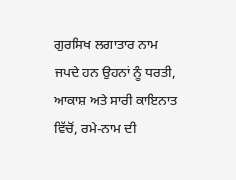ਗੁਰਸਿਖ ਲਗਾਤਾਰ ਨਾਮ
ਜਪਦੇ ਹਨ ਉਹਨਾਂ ਨੂੰ ਧਰਤੀ, ਆਕਾਸ਼ ਅਤੇ ਸਾਰੀ ਕਾਇਨਾਤ ਵਿੱਚੋਂ, ਰਮੇ-ਨਾਮ ਦੀ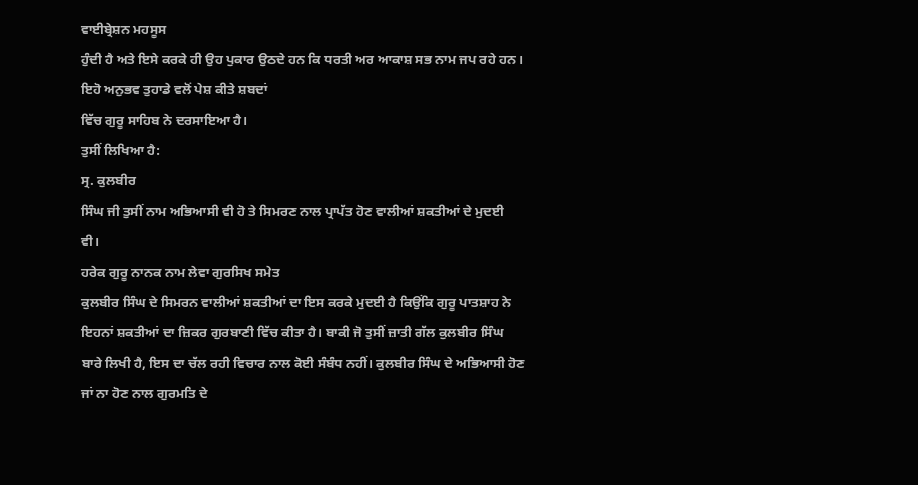ਵਾਈਬ੍ਰੇਸ਼ਨ ਮਹਸੂਸ
ਹੁੰਦੀ ਹੈ ਅਤੇ ਇਸੇ ਕਰਕੇ ਹੀ ਉਹ ਪੁਕਾਰ ਉਠਦੇ ਹਨ ਕਿ ਧਰਤੀ ਅਰ ਆਕਾਸ਼ ਸਭ ਨਾਮ ਜਪ ਰਹੇ ਹਨ। ਇਹੋ ਅਨੁਭਵ ਤੁਹਾਡੇ ਵਲੋਂ ਪੇਸ਼ ਕੀਤੇ ਸ਼ਬਦਾਂ
ਵਿੱਚ ਗੁਰੂ ਸਾਹਿਬ ਨੇ ਦਰਸਾਇਆ ਹੈ।
ਤੁਸੀਂ ਲਿਖਿਆ ਹੈ:
ਸ੍ਰ. ਕੁਲਬੀਰ
ਸਿੰਘ ਜੀ ਤੁਸੀਂ ਨਾਮ ਅਭਿਆਸੀ ਵੀ ਹੋ ਤੇ ਸਿਮਰਣ ਨਾਲ ਪ੍ਰਾਪੱਤ ਹੋਣ ਵਾਲੀਆਂ ਸ਼ਕਤੀਆਂ ਦੇ ਮੁਦਈ
ਵੀ।
ਹਰੇਕ ਗੁਰੂ ਨਾਨਕ ਨਾਮ ਲੇਵਾ ਗੁਰਸਿਖ ਸਮੇਤ
ਕੁਲਬੀਰ ਸਿੰਘ ਦੇ ਸਿਮਰਨ ਵਾਲੀਆਂ ਸ਼ਕਤੀਆਂ ਦਾ ਇਸ ਕਰਕੇ ਮੁਦਈ ਹੈ ਕਿਉਂਕਿ ਗੁਰੂ ਪਾਤਸ਼ਾਹ ਨੇ
ਇਹਨਾਂ ਸ਼ਕਤੀਆਂ ਦਾ ਜ਼ਿਕਰ ਗੁਰਬਾਣੀ ਵਿੱਚ ਕੀਤਾ ਹੈ। ਬਾਕੀ ਜੋ ਤੁਸੀਂ ਜ਼ਾਤੀ ਗੱਲ ਕੁਲਬੀਰ ਸਿੰਘ
ਬਾਰੇ ਲਿਖੀ ਹੈ, ਇਸ ਦਾ ਚੱਲ ਰਹੀ ਵਿਚਾਰ ਨਾਲ ਕੋਈ ਸੰਬੰਧ ਨਹੀਂ। ਕੁਲਬੀਰ ਸਿੰਘ ਦੇ ਅਭਿਆਸੀ ਹੋਣ
ਜਾਂ ਨਾ ਹੋਣ ਨਾਲ ਗੁਰਮਤਿ ਦੇ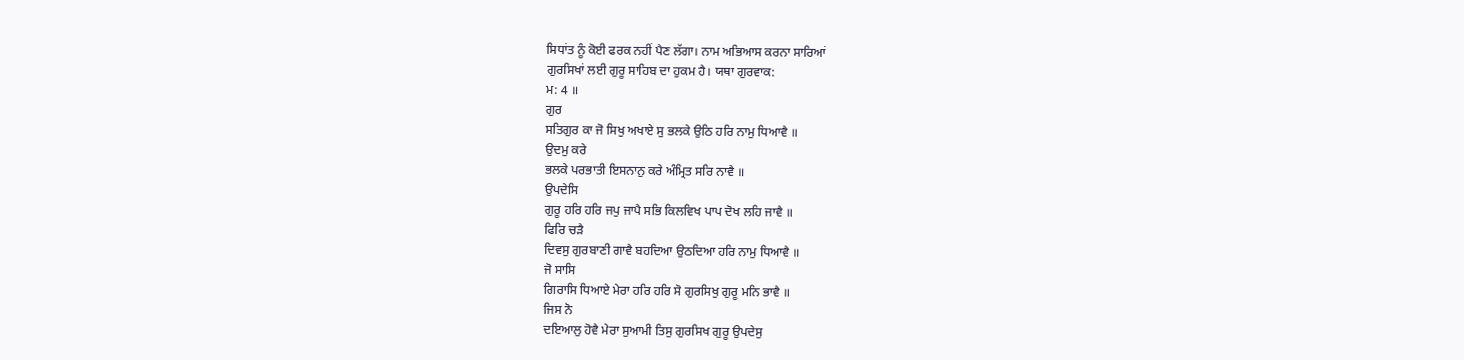ਸਿਧਾਂਤ ਨੂੰ ਕੋਈ ਫਰਕ ਨਹੀਂ ਪੈਣ ਲੱਗਾ। ਨਾਮ ਅਭਿਆਸ ਕਰਨਾ ਸਾਰਿਆਂ
ਗੁਰਸਿਖਾਂ ਲਈ ਗੁਰੂ ਸਾਹਿਬ ਦਾ ਹੁਕਮ ਹੈ। ਯਥਾ ਗੁਰਵਾਕ:
ਮ: 4 ॥
ਗੁਰ
ਸਤਿਗੁਰ ਕਾ ਜੋ ਸਿਖੁ ਅਖਾਏ ਸੁ ਭਲਕੇ ਉਠਿ ਹਰਿ ਨਾਮੁ ਧਿਆਵੈ ॥
ਉਦਮੁ ਕਰੇ
ਭਲਕੇ ਪਰਭਾਤੀ ਇਸਨਾਨੁ ਕਰੇ ਅੰਮ੍ਰਿਤ ਸਰਿ ਨਾਵੈ ॥
ਉਪਦੇਸਿ
ਗੁਰੂ ਹਰਿ ਹਰਿ ਜਪੁ ਜਾਪੈ ਸਭਿ ਕਿਲਵਿਖ ਪਾਪ ਦੋਖ ਲਹਿ ਜਾਵੈ ॥
ਫਿਰਿ ਚੜੈ
ਦਿਵਸੁ ਗੁਰਬਾਣੀ ਗਾਵੈ ਬਹਦਿਆ ਉਠਦਿਆ ਹਰਿ ਨਾਮੁ ਧਿਆਵੈ ॥
ਜੋ ਸਾਸਿ
ਗਿਰਾਸਿ ਧਿਆਏ ਮੇਰਾ ਹਰਿ ਹਰਿ ਸੋ ਗੁਰਸਿਖੁ ਗੁਰੂ ਮਨਿ ਭਾਵੈ ॥
ਜਿਸ ਨੋ
ਦਇਆਲੁ ਹੋਵੈ ਮੇਰਾ ਸੁਆਮੀ ਤਿਸੁ ਗੁਰਸਿਖ ਗੁਰੂ ਉਪਦੇਸੁ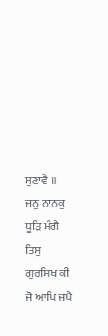ਸੁਣਾਵੈ ॥
ਜਨੁ ਨਾਨਕੁ
ਧੂੜਿ ਮੰਗੈ ਤਿਸੁ ਗੁਰਸਿਖ ਕੀ ਜੋ ਆਪਿ ਜਪੈ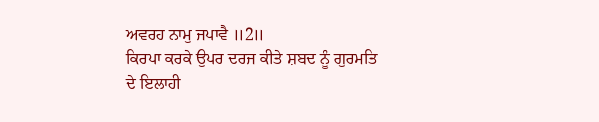ਅਵਰਹ ਨਾਮੁ ਜਪਾਵੈ ॥2॥
ਕਿਰਪਾ ਕਰਕੇ ਉਪਰ ਦਰਜ ਕੀਤੇ ਸ਼ਬਦ ਨੂੰ ਗੁਰਮਤਿ
ਦੇ ਇਲਾਹੀ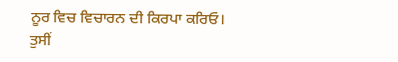ਨੂਰ ਵਿਚ ਵਿਚਾਰਨ ਦੀ ਕਿਰਪਾ ਕਰਿਓ।
ਤੁਸੀਂ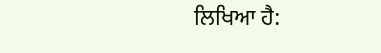ਲਿਖਿਆ ਹੈ: